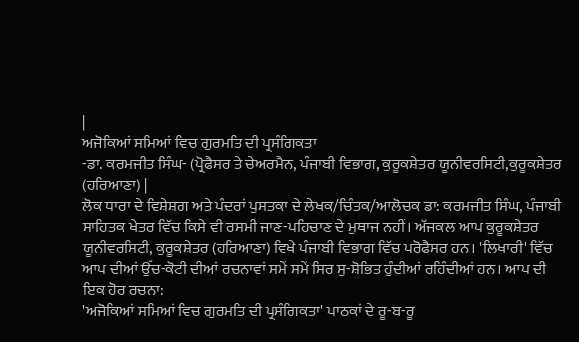|
ਅਜੋਕਿਆਂ ਸਮਿਆਂ ਵਿਚ ਗੁਰਮਤਿ ਦੀ ਪ੍ਰਸੰਗਿਕਤਾ
-ਡਾ. ਕਰਮਜੀਤ ਸਿੰਘ- (ਪ੍ਰੋਫੈਸਰ ਤੇ ਚੇਅਰਮੈਨ, ਪੰਜਾਬੀ ਵਿਭਾਗ, ਕੁਰੂਕਸ਼ੇਤਰ ਯੂਨੀਵਰਸਿਟੀ,ਕੁਰੂਕਸ਼ੇਤਰ (ਹਰਿਆਣਾ) |
ਲੋਕ ਧਾਰਾ ਦੇ ਵਿਸ਼ੇਸ਼ਗ ਅਤੇ ਪੰਦਰਾਂ ਪੁਸਤਕਾ ਦੇ ਲੇਖਕ/ਚਿੰਤਕ/ਆਲੋਚਕ ਡਾ: ਕਰਮਜੀਤ ਸਿੰਘ, ਪੰਜਾਬੀ ਸਾਹਿਤਕ ਖੇਤਰ ਵਿੱਚ ਕਿਸੇ ਵੀ ਰਸਮੀ ਜਾਣ-ਪਹਿਚਾਣ ਦੇ ਮੁਥਾਜ ਨਹੀਂ। ਅੱਜਕਲ ਆਪ ਕੁਰੂਕਸ਼ੇਤਰ ਯੂਨੀਵਰਸਿਟੀ, ਕੁਰੂਕਸ਼ੇਤਰ (ਹਰਿਆਣਾ) ਵਿਖੇ ਪੰਜਾਬੀ ਵਿਭਾਗ ਵਿੱਚ ਪਰੋਫੈਸਰ ਹਨ। 'ਲਿਖਾਰੀ' ਵਿੱਚ ਆਪ ਦੀਆਂ ਉੱਚ-ਕੋਟੀ ਦੀਆਂ ਰਚਨਾਵਾਂ ਸਮੇਂ ਸਮੇਂ ਸਿਰ ਸੁ-ਸ਼ੋਭਿਤ ਹੁੰਦੀਆਂ ਰਹਿੰਦੀਆਂ ਹਨ। ਆਪ ਦੀ ਇਕ ਹੋਰ ਰਚਨਾ:
'ਅਜੋਕਿਆਂ ਸਮਿਆਂ ਵਿਚ ਗੁਰਮਤਿ ਦੀ ਪ੍ਰਸੰਗਿਕਤਾ' ਪਾਠਕਾਂ ਦੇ ਰੂ-ਬ-ਰੂ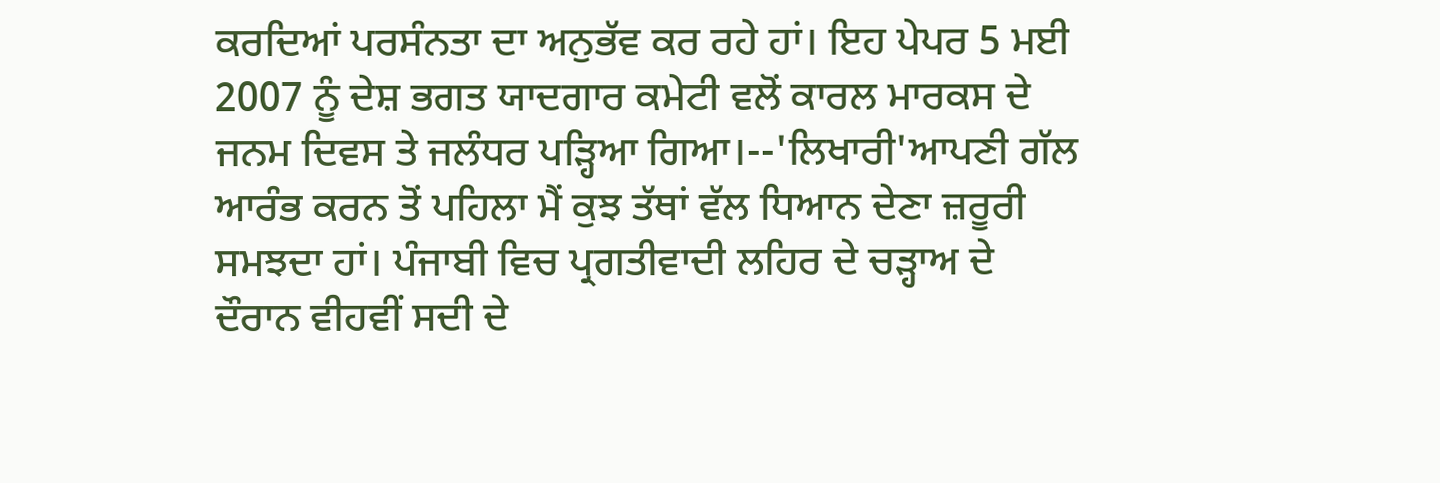ਕਰਦਿਆਂ ਪਰਸੰਨਤਾ ਦਾ ਅਨੁਭੱਵ ਕਰ ਰਹੇ ਹਾਂ। ਇਹ ਪੇਪਰ 5 ਮਈ 2007 ਨੂੰ ਦੇਸ਼ ਭਗਤ ਯਾਦਗਾਰ ਕਮੇਟੀ ਵਲੋਂ ਕਾਰਲ ਮਾਰਕਸ ਦੇ ਜਨਮ ਦਿਵਸ ਤੇ ਜਲੰਧਰ ਪੜ੍ਹਿਆ ਗਿਆ।--'ਲਿਖਾਰੀ'ਆਪਣੀ ਗੱਲ ਆਰੰਭ ਕਰਨ ਤੋਂ ਪਹਿਲਾ ਮੈਂ ਕੁਝ ਤੱਥਾਂ ਵੱਲ ਧਿਆਨ ਦੇਣਾ ਜ਼ਰੂਰੀ ਸਮਝਦਾ ਹਾਂ। ਪੰਜਾਬੀ ਵਿਚ ਪ੍ਰਗਤੀਵਾਦੀ ਲਹਿਰ ਦੇ ਚੜ੍ਹਾਅ ਦੇ ਦੌਰਾਨ ਵੀਹਵੀਂ ਸਦੀ ਦੇ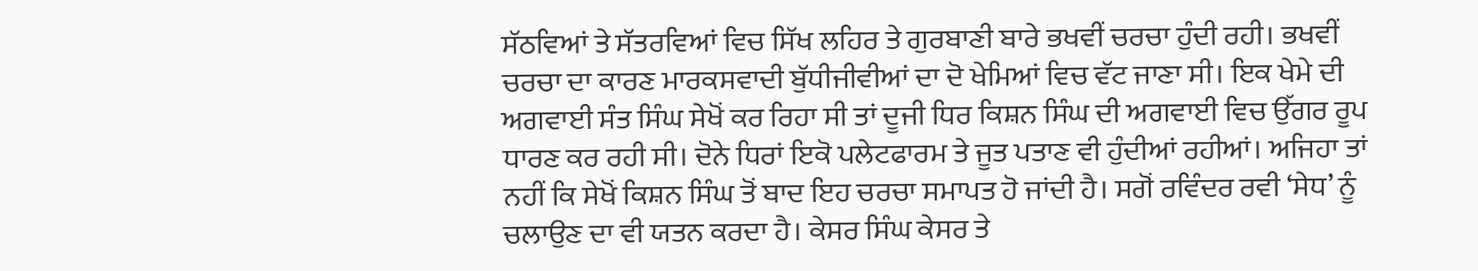ਸੱਠਵਿਆਂ ਤੇ ਸੱਤਰਵਿਆਂ ਵਿਚ ਸਿੱਖ ਲਹਿਰ ਤੇ ਗੁਰਬਾਣੀ ਬਾਰੇ ਭਖਵੀਂ ਚਰਚਾ ਹੁੰਦੀ ਰਹੀ। ਭਖਵੀਂ ਚਰਚਾ ਦਾ ਕਾਰਣ ਮਾਰਕਸਵਾਦੀ ਬੁੱਧੀਜੀਵੀਆਂ ਦਾ ਦੋ ਖੇਮਿਆਂ ਵਿਚ ਵੱਟ ਜਾਣਾ ਸੀ। ਇਕ ਖੇਮੇ ਦੀ ਅਗਵਾਈ ਸੰਤ ਸਿੰਘ ਸੇਖੋਂ ਕਰ ਰਿਹਾ ਸੀ ਤਾਂ ਦੂਜੀ ਧਿਰ ਕਿਸ਼ਨ ਸਿੰਘ ਦੀ ਅਗਵਾਈ ਵਿਚ ਉੱਗਰ ਰੂਪ ਧਾਰਣ ਕਰ ਰਹੀ ਸੀ। ਦੋਨੇ ਧਿਰਾਂ ਇਕੋ ਪਲੇਟਫਾਰਮ ਤੇ ਜੂਤ ਪਤਾਣ ਵੀ ਹੁੰਦੀਆਂ ਰਹੀਆਂ। ਅਜਿਹਾ ਤਾਂ ਨਹੀਂ ਕਿ ਸੇਖੋਂ ਕਿਸ਼ਨ ਸਿੰਘ ਤੋਂ ਬਾਦ ਇਹ ਚਰਚਾ ਸਮਾਪਤ ਹੋ ਜਾਂਦੀ ਹੈ। ਸਗੋਂ ਰਵਿੰਦਰ ਰਵੀ ‘ਸੇਧ’ ਨੂੰ ਚਲਾਉਣ ਦਾ ਵੀ ਯਤਨ ਕਰਦਾ ਹੈ। ਕੇਸਰ ਸਿੰਘ ਕੇਸਰ ਤੇ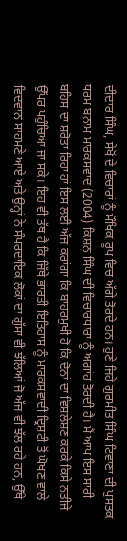ਦੀਦਾਰ ਸਿੰਘ, ਸੇਖੋਂ ਦੇ ਵਿਚਾਰਾਂ ਨੂੰ ਮੌਖਿਕ ਰੂਪ ਵਿਚ ਅੱਗੇ ਤੋਰਦੇ ਹਨ। ਹੁਣੇ ਜਿਹੇ ਗੁਰਮੀਤ ਸਿੰਘ ਟਿਵਾਣਾ ਦੀ ਪੁਸਤਕ ਧਰਮ ਬਨਾਮ ਮਾਰਕਸਵਾਦ (2004) ਕਿਸ਼ਨ ਸਿੰਘ ਦੀ ਵਿਚਾਰਧਾਰਾ ਨੂੰ ਅਗਾਂਹ ਤੋਰਦੀ ਹੈ। ਮੈਂ ਆਪ ਇਸ ਸਾਰੀ ਬਹਿਸ ਦਾ ਸ਼ਰੋਤਾ ਰਿਹਾ ਹਾਂ ਇਸ ਲਈ ਅੱਜ ਕਰਾਂਗਾ ਕਿ ਬਾਹਰਮੁਖੀ ਹੋ ਕਿ ਦੋਨਾਂ ਦਾ ਵਿਸ਼ਲੇਸ਼ਣ ਕਰਕੇ ਕਿਸੇ ਨਤੀਜੇ ਉੱਪਰ ਪਹੁੰਚਿਆ ਜਾ ਸਕੇ। ਇਹ ਵੀ ਤੱਥ ਹੈ ਕਿ ਜਿੱਥੇ ਭਾਰਤੀ ਇਤਿਹਾਸ ਨੂੰ ਮਾਰਕਸਵਾਦੀ ਦ੍ਰਿਸ਼ਟੀ ਤੋਂ ਘੋਖਣ ਵਾਲੇ ਵਿਦਵਾਨ ਸਾਹਮਣੇ ਆਏ ਅਤੇ ਉਨ੍ਹਾਂ ਨੇ ਸੰਪਰਦਾਇਕ ਲੋਕਾਂ ਦਾ ਗੁੱਸਾ ਵੀ ਝੱਲਿਆਂ ਜੋ ਅੱਜ ਵੀ ਝੱਲ ਰਹੇ ਹਨ, ਉੱਥੇ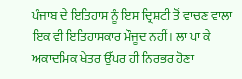ਪੰਜਾਬ ਦੇ ਇਤਿਹਾਸ ਨੂੰ ਇਸ ਦ੍ਰਿਸ਼ਟੀ ਤੋਂ ਵਾਚਣ ਵਾਲਾ ਇਕ ਵੀ ਇਤਿਹਾਸਕਾਰ ਮੌਜੂਦ ਨਹੀਂ। ਲਾ ਪਾ ਕੇ ਅਕਾਦਮਿਕ ਖੇਤਰ ਉੱਪਰ ਹੀ ਨਿਰਭਰ ਹੋਣਾ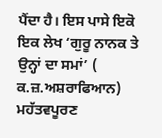ਪੈਂਦਾ ਹੈ। ਇਸ ਪਾਸੇ ਇਕੋ ਇਕ ਲੇਖ ‘ਗੁਰੂ ਨਾਨਕ ਤੇ ਉਨ੍ਹਾਂ ਦਾ ਸਮਾਂ’ ( ਕ.ਜ਼.ਅਸ਼ਰਾਫਿਆਨ) ਮਹੱਤਵਪੂਰਣ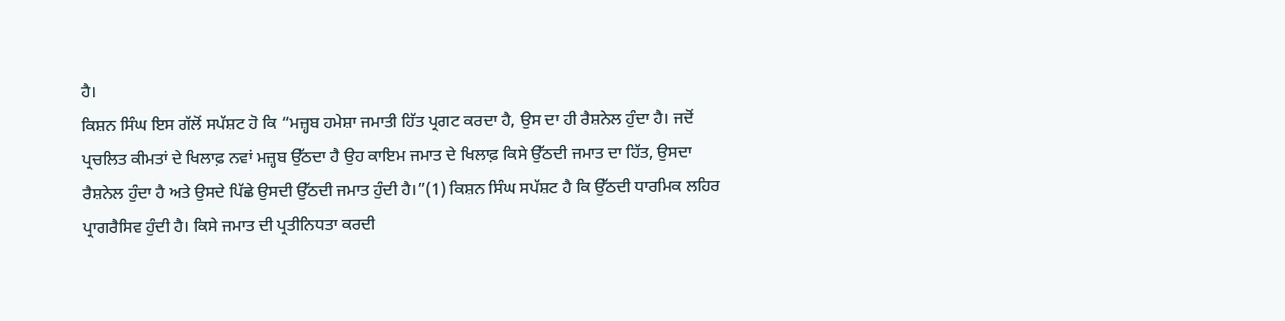ਹੈ।
ਕਿਸ਼ਨ ਸਿੰਘ ਇਸ ਗੱਲੋਂ ਸਪੱਸ਼ਟ ਹੋ ਕਿ “ਮਜ਼੍ਹਬ ਹਮੇਸ਼ਾ ਜਮਾਤੀ ਹਿੱਤ ਪ੍ਰਗਟ ਕਰਦਾ ਹੈ, ਉਸ ਦਾ ਹੀ ਰੈਸ਼ਨੇਲ ਹੁੰਦਾ ਹੈ। ਜਦੋਂ ਪ੍ਰਚਲਿਤ ਕੀਮਤਾਂ ਦੇ ਖਿਲਾਫ਼ ਨਵਾਂ ਮਜ਼੍ਹਬ ਉੱਠਦਾ ਹੈ ਉਹ ਕਾਇਮ ਜਮਾਤ ਦੇ ਖਿਲਾਫ਼ ਕਿਸੇ ਉੱਠਦੀ ਜਮਾਤ ਦਾ ਹਿੱਤ, ਉਸਦਾ ਰੈਸ਼ਨੇਲ ਹੁੰਦਾ ਹੈ ਅਤੇ ਉਸਦੇ ਪਿੱਛੇ ਉਸਦੀ ਉੱਠਦੀ ਜਮਾਤ ਹੁੰਦੀ ਹੈ।”(1) ਕਿਸ਼ਨ ਸਿੰਘ ਸਪੱਸ਼ਟ ਹੈ ਕਿ ਉੱਠਦੀ ਧਾਰਮਿਕ ਲਹਿਰ ਪ੍ਰਾਗਰੈਸਿਵ ਹੁੰਦੀ ਹੈ। ਕਿਸੇ ਜਮਾਤ ਦੀ ਪ੍ਰਤੀਨਿਧਤਾ ਕਰਦੀ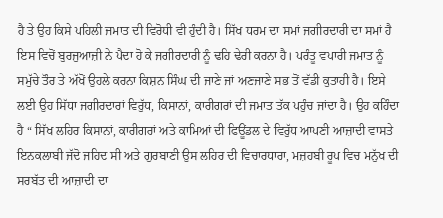ਹੈ ਤੇ ਉਹ ਕਿਸੇ ਪਹਿਲੀ ਜਮਾਤ ਦੀ ਵਿਰੋਧੀ ਵੀ ਹੁੰਦੀ ਹੈ। ਸਿੱਖ ਧਰਮ ਦਾ ਸਮਾਂ ਜਗੀਰਦਾਰੀ ਦਾ ਸਮਾਂ ਹੈ ਇਸ ਵਿਚੋਂ ਬੁਰਜੁਆਜ਼ੀ ਨੇ ਪੈਦਾ ਹੋ ਕੇ ਜਗੀਰਦਾਰੀ ਨੂੰ ਢਹਿ ਢੇਰੀ ਕਰਨਾ ਹੈ। ਪਰੰਤੂ ਵਪਾਰੀ ਜਮਾਤ ਨੂੰ ਸਮੁੱਚੇ ਤੌਰ ਤੇ ਅੱਖੋਂ ਉਹਲੇ ਕਰਨਾ ਕਿਸ਼ਨ ਸਿੰਘ ਦੀ ਜਾਣੇ ਜਾਂ ਅਣਜਾਣੇ ਸਭ ਤੋਂ ਵੱਡੀ ਕੁਤਾਹੀ ਹੈ। ਇਸੇ ਲਈ ਉਹ ਸਿੱਧਾ ਜਗੀਰਦਾਰਾਂ ਵਿਰੁੱਧ, ਕਿਸਾਨਾਂ, ਕਾਰੀਗਰਾਂ ਦੀ ਜਮਾਤ ਤੱਕ ਪਹੁੰਚ ਜਾਂਦਾ ਹੈ। ਉਹ ਕਹਿੰਦਾ ਹੈ “ ਸਿੱਖ ਲਹਿਰ ਕਿਸਾਨਾਂ, ਕਾਰੀਗਰਾਂ ਅਤੇ ਕਾਮਿਆਂ ਦੀ ਫਿਊਂਡਲ ਦੇ ਵਿਰੁੱਧ ਆਪਣੀ ਆਜ਼ਾਦੀ ਵਾਸਤੇ ਇਨਕਲਾਬੀ ਜੱਦੋ ਜਹਿਦ ਸੀ ਅਤੇ ਗੁਰਬਾਣੀ ਉਸ ਲਹਿਰ ਦੀ ਵਿਚਾਰਧਾਰਾ, ਮਜ਼ਹਬੀ ਰੂਪ ਵਿਚ ਮਨੁੱਖ ਦੀ ਸਰਬੱਤ ਦੀ ਆਜ਼ਾਦੀ ਦਾ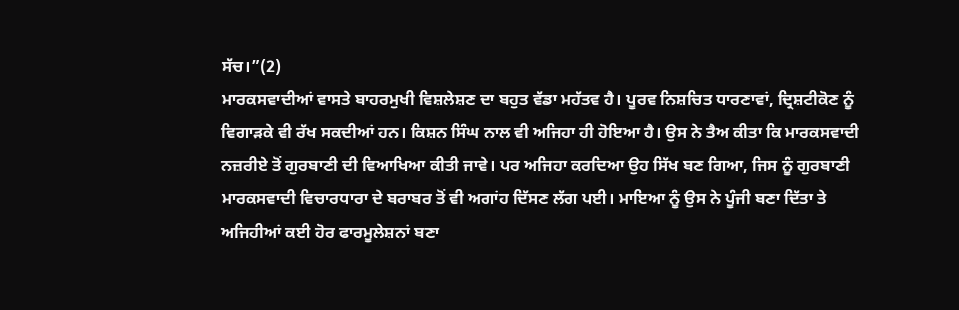ਸੱਚ।”(2)
ਮਾਰਕਸਵਾਦੀਆਂ ਵਾਸਤੇ ਬਾਹਰਮੁਖੀ ਵਿਸ਼ਲੇਸ਼ਣ ਦਾ ਬਹੁਤ ਵੱਡਾ ਮਹੱਤਵ ਹੈ। ਪੂਰਵ ਨਿਸ਼ਚਿਤ ਧਾਰਣਾਵਾਂ, ਦ੍ਰਿਸ਼ਟੀਕੋਣ ਨੂੰ ਵਿਗਾੜਕੇ ਵੀ ਰੱਖ ਸਕਦੀਆਂ ਹਨ। ਕਿਸ਼ਨ ਸਿੰਘ ਨਾਲ ਵੀ ਅਜਿਹਾ ਹੀ ਹੋਇਆ ਹੈ। ਉਸ ਨੇ ਤੈਅ ਕੀਤਾ ਕਿ ਮਾਰਕਸਵਾਦੀ ਨਜ਼ਰੀਏ ਤੋਂ ਗੁਰਬਾਣੀ ਦੀ ਵਿਆਖਿਆ ਕੀਤੀ ਜਾਵੇ। ਪਰ ਅਜਿਹਾ ਕਰਦਿਆ ਉਹ ਸਿੱਖ ਬਣ ਗਿਆ, ਜਿਸ ਨੂੰ ਗੁਰਬਾਣੀ ਮਾਰਕਸਵਾਦੀ ਵਿਚਾਰਧਾਰਾ ਦੇ ਬਰਾਬਰ ਤੋਂ ਵੀ ਅਗਾਂਹ ਦਿੱਸਣ ਲੱਗ ਪਈ। ਮਾਇਆ ਨੂੰ ਉਸ ਨੇ ਪੂੰਜੀ ਬਣਾ ਦਿੱਤਾ ਤੇ ਅਜਿਹੀਆਂ ਕਈ ਹੋਰ ਫਾਰਮੂਲੇਸ਼ਨਾਂ ਬਣਾ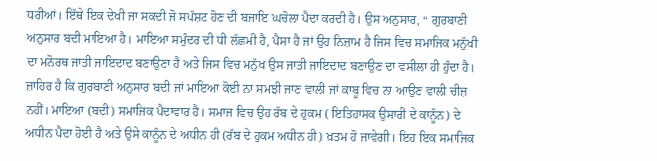ਧਰੀਆਂ। ਇੱਥੇ ਇਕ ਦੇਖੀ ਜਾ ਸਕਦੀ ਜੋ ਸਪੱਸ਼ਟ ਹੋਣ ਦੀ ਬਜਾਇ ਘਚੋਲਾ ਪੈਦਾ ਕਰਦੀ ਹੈ। ਉਸ ਅਨੁਸਾਰ, “ ਗੁਰਬਾਣੀ ਅਨੁਸਾਰ ਬਦੀ ਮਾਇਆ ਹੈ। ਮਾਇਆ ਸਮੁੰਦਰ ਦੀ ਧੀ ਲੱਛਮੀ ਹੈ, ਪੈਸਾ ਹੈ ਜਾਂ ਉਹ ਨਿਜ਼ਾਮ ਹੈ ਜਿਸ ਵਿਚ ਸਮਾਜਿਕ ਮਨੁੱਖੀ ਦਾ ਮਨੋਰਥ ਜਾਤੀ ਜਾਇਦਾਦ ਬਣਾਉਣਾ ਹੈ ਅਤੇ ਜਿਸ ਵਿਚ ਮਨੁੱਖ ਉਸ ਜਾਤੀ ਜਾਇਦਾਦ ਬਣਾਉਣ ਦਾ ਵਸੀਲਾ ਹੀ ਹੁੰਦਾ ਹੈ। ਜ਼ਾਹਿਰ ਹੈ ਕਿ ਗੁਰਬਾਣੀ ਅਨੁਸਾਰ ਬਦੀ ਜਾਂ ਮਾਇਆ ਕੋਈ ਨਾ ਸਮਝੀ ਜਾਣ ਵਾਲੀ ਜਾਂ ਕਾਬੂ ਵਿਚ ਨਾ ਆਉਣ ਵਾਲੀ ਚੀਜ਼ ਨਹੀਂ। ਮਾਇਆ (ਬਦੀ) ਸਮਾਜਿਕ ਪੈਦਾਵਾਰ ਹੈ। ਸਮਾਜ ਵਿਚ ਉਹ ਰੱਬ ਦੇ ਹੁਕਮ ( ਇਤਿਹਾਸਕ ਉਸਾਰੀ ਦੇ ਕਾਨੂੰਨ) ਦੇ ਅਧੀਨ ਪੈਦਾ ਹੋਈ ਹੈ ਅਤੇ ਉਸੇ ਕਾਨੂੰਨ ਦੇ ਅਧੀਨ ਹੀ (ਰੱਬ ਦੇ ਹੁਕਮ ਅਧੀਨ ਹੀ) ਖ਼ਤਮ ਹੋ ਜਾਵੇਗੀ। ਇਹ ਇਕ ਸਮਾਜਿਕ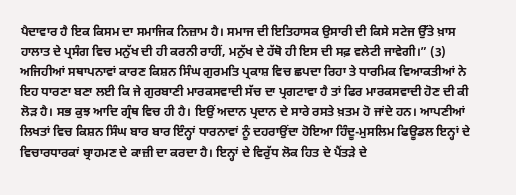ਪੈਦਾਵਾਰ ਹੈ ਇਕ ਕਿਸਮ ਦਾ ਸਮਾਜਿਕ ਨਿਜ਼ਾਮ ਹੈ। ਸਮਾਜ ਦੀ ਇਤਿਹਾਸਕ ਉਸਾਰੀ ਦੀ ਕਿਸੇ ਸਟੇਜ ਉੱਤੇ ਖ਼ਾਸ ਹਾਲਾਤ ਦੇ ਪ੍ਰਸੰਗ ਵਿਚ ਮਨੁੱਖ ਦੀ ਹੀ ਕਰਨੀ ਰਾਹੀਂ, ਮਨੁੱਖ ਦੇ ਹੱਥੋ ਹੀ ਇਸ ਦੀ ਸਫ਼ ਵਲੇਟੀ ਜਾਵੇਗੀ।” (3) ਅਜਿਹੀਆਂ ਸਥਾਪਨਾਵਾਂ ਕਾਰਣ ਕਿਸ਼ਨ ਸਿੰਘ ਗੁਰਮਤਿ ਪ੍ਰਕਾਸ਼ ਵਿਚ ਛਪਦਾ ਰਿਹਾ ਤੇ ਧਾਰਮਿਕ ਵਿਆਕਤੀਆਂ ਨੇ ਇਹ ਧਾਰਣਾ ਬਣਾ ਲਈ ਕਿ ਜੇ ਗੁਰਬਾਣੀ ਮਾਰਕਸਵਾਦੀ ਸੱਚ ਦਾ ਪ੍ਰਗਟਾਵਾ ਹੈ ਤਾਂ ਫਿਰ ਮਾਰਕਸਵਾਦੀ ਹੋਣ ਦੀ ਕੀ ਲੋੜ ਹੈ। ਸਭ ਕੁਝ ਆਦਿ ਗ੍ਰੰਥ ਵਿਚ ਹੀ ਹੈ। ਇਉਂ ਅਦਾਨ ਪ੍ਰਦਾਨ ਦੇ ਸਾਰੇ ਰਸਤੇ ਖ਼ਤਮ ਹੋ ਜਾਂਦੇ ਹਨ। ਆਪਣੀਆਂ ਲਿਖਤਾਂ ਵਿਚ ਕਿਸ਼ਨ ਸਿੰਘ ਬਾਰ ਬਾਰ ਇੰਨ੍ਹਾਂ ਧਾਰਨਾਵਾਂ ਨੂੰ ਦਹਰਾਉਂਦਾ ਹੋਇਆ ਹਿੰਦੂ-ਮੁਸਲਿਮ ਫਿਊਡਲ ਇਨ੍ਹਾਂ ਦੇ ਵਿਚਾਰਧਾਰਕਾਂ ਬ੍ਰਾਹਮਣ ਦੇ ਕਾਜ਼ੀ ਦਾ ਕਰਦਾ ਹੈ। ਇਨ੍ਹਾਂ ਦੇ ਵਿਰੁੱਧ ਲੋਕ ਹਿਤ ਦੇ ਪੈਂਤੜੇ ਦੇ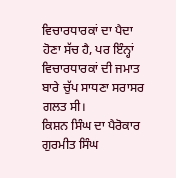ਵਿਚਾਰਧਾਰਕਾਂ ਦਾ ਪੈਦਾ ਹੋਣਾ ਸੱਚ ਹੈ, ਪਰ ਇੰਨ੍ਹਾਂ ਵਿਚਾਰਧਾਰਕਾਂ ਦੀ ਜਮਾਤ ਬਾਰੇ ਚੁੱਪ ਸਾਧਣਾ ਸਰਾਸਰ ਗਲਤ ਸੀ।
ਕਿਸ਼ਨ ਸਿੰਘ ਦਾ ਪੈਰੋਕਾਰ ਗੁਰਮੀਤ ਸਿੰਘ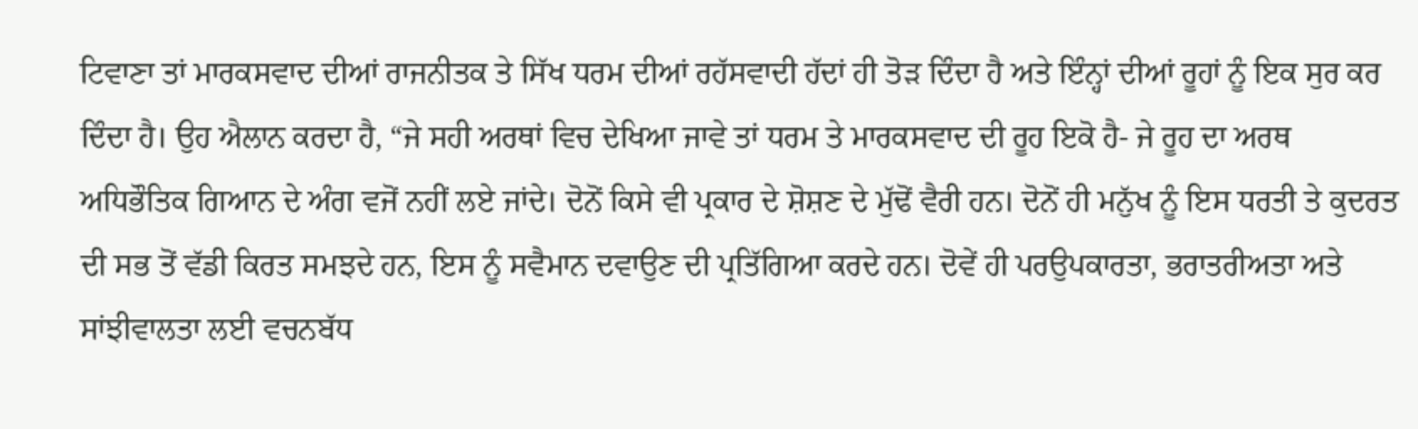ਟਿਵਾਣਾ ਤਾਂ ਮਾਰਕਸਵਾਦ ਦੀਆਂ ਰਾਜਨੀਤਕ ਤੇ ਸਿੱਖ ਧਰਮ ਦੀਆਂ ਰਹੱਸਵਾਦੀ ਹੱਦਾਂ ਹੀ ਤੋੜ ਦਿੰਦਾ ਹੈ ਅਤੇ ਇੰਨ੍ਹਾਂ ਦੀਆਂ ਰੂਹਾਂ ਨੂੰ ਇਕ ਸੁਰ ਕਰ ਦਿੰਦਾ ਹੈ। ਉਹ ਐਲਾਨ ਕਰਦਾ ਹੈ, “ਜੇ ਸਹੀ ਅਰਥਾਂ ਵਿਚ ਦੇਖਿਆ ਜਾਵੇ ਤਾਂ ਧਰਮ ਤੇ ਮਾਰਕਸਵਾਦ ਦੀ ਰੂਹ ਇਕੋ ਹੈ- ਜੇ ਰੂਹ ਦਾ ਅਰਥ ਅਧਿਭੌਤਿਕ ਗਿਆਨ ਦੇ ਅੰਗ ਵਜੋਂ ਨਹੀਂ ਲਏ ਜਾਂਦੇ। ਦੋਨੋਂ ਕਿਸੇ ਵੀ ਪ੍ਰਕਾਰ ਦੇ ਸ਼ੋਸ਼ਣ ਦੇ ਮੁੱਢੋਂ ਵੈਰੀ ਹਨ। ਦੋਨੋਂ ਹੀ ਮਨੁੱਖ ਨੂੰ ਇਸ ਧਰਤੀ ਤੇ ਕੁਦਰਤ ਦੀ ਸਭ ਤੋਂ ਵੱਡੀ ਕਿਰਤ ਸਮਝਦੇ ਹਨ, ਇਸ ਨੂੰ ਸਵੈਮਾਨ ਦਵਾਉਣ ਦੀ ਪ੍ਰਤਿੱਗਿਆ ਕਰਦੇ ਹਨ। ਦੋਵੇਂ ਹੀ ਪਰਉਪਕਾਰਤਾ, ਭਰਾਤਰੀਅਤਾ ਅਤੇ ਸਾਂਝੀਵਾਲਤਾ ਲਈ ਵਚਨਬੱਧ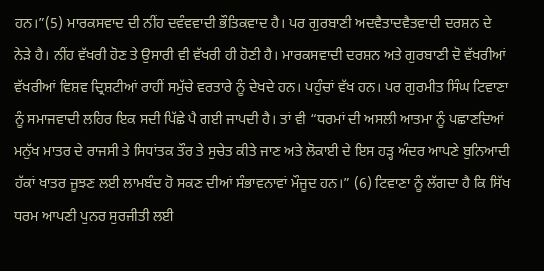ਹਨ।”(5) ਮਾਰਕਸਵਾਦ ਦੀ ਨੀਂਹ ਦਵੰਵਵਾਦੀ ਭੌਤਿਕਵਾਦ ਹੈ। ਪਰ ਗੁਰਬਾਣੀ ਅਦਵੈਤਾਦਵੈਤਵਾਦੀ ਦਰਸ਼ਨ ਦੇ ਨੇੜੇ ਹੈ। ਨੀਂਹ ਵੱਖਰੀ ਹੋਣ ਤੇ ਉਸਾਰੀ ਵੀ ਵੱਖਰੀ ਹੀ ਹੋਣੀ ਹੈ। ਮਾਰਕਸਵਾਦੀ ਦਰਸ਼ਨ ਅਤੇ ਗੁਰਬਾਣੀ ਦੋ ਵੱਖਰੀਆਂ ਵੱਖਰੀਆਂ ਵਿਸ਼ਵ ਦ੍ਰਿਸ਼ਟੀਆਂ ਰਾਹੀਂ ਸਮੁੱਚੇ ਵਰਤਾਰੇ ਨੂੰ ਦੇਖਦੇ ਹਨ। ਪਹੁੰਚਾਂ ਵੱਖ ਹਨ। ਪਰ ਗੁਰਮੀਤ ਸਿੰਘ ਟਿਵਾਣਾ ਨੂੰ ਸਮਾਜਵਾਦੀ ਲਹਿਰ ਇਕ ਸਦੀ ਪਿੱਛੇ ਪੈ ਗਈ ਜਾਪਦੀ ਹੈ। ਤਾਂ ਵੀ “ਧਰਮਾਂ ਦੀ ਅਸਲੀ ਆਤਮਾ ਨੂੰ ਪਛਾਣਦਿਆਂ ਮਨੁੱਖ ਮਾਤਰ ਦੇ ਰਾਜਸੀ ਤੇ ਸਿਧਾਂਤਕ ਤੌਰ ਤੇ ਸੁਚੇਤ ਕੀਤੇ ਜਾਣ ਅਤੇ ਲੋਕਾਈ ਦੇ ਇਸ ਹੜ੍ਹ ਅੰਦਰ ਆਪਣੇ ਬੁਨਿਆਦੀ ਹੱਕਾਂ ਖਾਤਰ ਜੂਝਣ ਲਈ ਲਾਮਬੰਦ ਹੋ ਸਕਣ ਦੀਆਂ ਸੰਭਾਵਨਾਵਾਂ ਮੌਜੂਦ ਹਨ।” (6) ਟਿਵਾਣਾ ਨੂੰ ਲੱਗਦਾ ਹੈ ਕਿ ਸਿੱਖ ਧਰਮ ਆਪਣੀ ਪੁਨਰ ਸੁਰਜੀਤੀ ਲਈ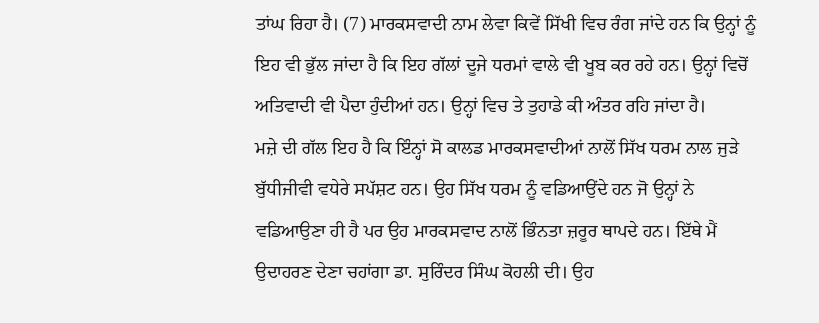ਤਾਂਘ ਰਿਹਾ ਹੈ। (7) ਮਾਰਕਸਵਾਦੀ ਨਾਮ ਲੇਵਾ ਕਿਵੇਂ ਸਿੱਖੀ ਵਿਚ ਰੰਗ ਜਾਂਦੇ ਹਨ ਕਿ ਉਨ੍ਹਾਂ ਨੂੰ ਇਹ ਵੀ ਭੁੱਲ ਜਾਂਦਾ ਹੈ ਕਿ ਇਹ ਗੱਲਾਂ ਦੂਜੇ ਧਰਮਾਂ ਵਾਲੇ ਵੀ ਖੂਬ ਕਰ ਰਹੇ ਹਨ। ਉਨ੍ਹਾਂ ਵਿਚੋਂ ਅਤਿਵਾਦੀ ਵੀ ਪੈਦਾ ਹੁੰਦੀਆਂ ਹਨ। ਉਨ੍ਹਾਂ ਵਿਚ ਤੇ ਤੁਹਾਡੇ ਕੀ ਅੰਤਰ ਰਹਿ ਜਾਂਦਾ ਹੈ।
ਮਜ਼ੇ ਦੀ ਗੱਲ ਇਹ ਹੈ ਕਿ ਇੰਨ੍ਹਾਂ ਸੋ ਕਾਲਡ ਮਾਰਕਸਵਾਦੀਆਂ ਨਾਲੋਂ ਸਿੱਖ ਧਰਮ ਨਾਲ ਜੁੜੇ ਬੁੱਧੀਜੀਵੀ ਵਧੇਰੇ ਸਪੱਸ਼ਟ ਹਨ। ਉਹ ਸਿੱਖ ਧਰਮ ਨੂੰ ਵਡਿਆਉਂਦੇ ਹਨ ਜੋ ਉਨ੍ਹਾਂ ਨੇ ਵਡਿਆਉਣਾ ਹੀ ਹੈ ਪਰ ਉਹ ਮਾਰਕਸਵਾਦ ਨਾਲੋਂ ਭਿੰਨਤਾ ਜ਼ਰੂਰ ਥਾਪਦੇ ਹਨ। ਇੱਥੇ ਮੈਂ ਉਦਾਹਰਣ ਦੇਣਾ ਚਹਾਂਗਾ ਡਾ. ਸੁਰਿੰਦਰ ਸਿੰਘ ਕੋਹਲੀ ਦੀ। ਉਹ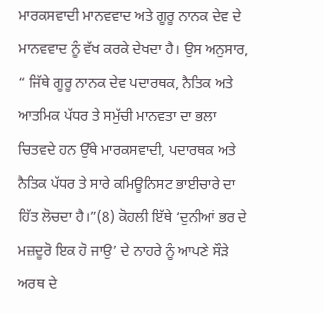ਮਾਰਕਸਵਾਦੀ ਮਾਨਵਵਾਦ ਅਤੇ ਗੂਰੂ ਨਾਨਕ ਦੇਵ ਦੇ ਮਾਨਵਵਾਦ ਨੂੰ ਵੱਖ ਕਰਕੇ ਦੇਖਦਾ ਹੈ। ਉਸ ਅਨੁਸਾਰ, “ ਜਿੱਥੇ ਗੂਰੂ ਨਾਨਕ ਦੇਵ ਪਦਾਰਥਕ, ਨੈਤਿਕ ਅਤੇ ਆਤਮਿਕ ਪੱਧਰ ਤੇ ਸਮੁੱਚੀ ਮਾਨਵਤਾ ਦਾ ਭਲਾ ਚਿਤਵਦੇ ਹਨ ਉੱਥੇ ਮਾਰਕਸਵਾਦੀ, ਪਦਾਰਥਕ ਅਤੇ ਨੈਤਿਕ ਪੱਧਰ ਤੇ ਸਾਰੇ ਕਮਿਊਨਿਸਟ ਭਾਈਚਾਰੇ ਦਾ ਹਿੱਤ ਲੋਚਦਾ ਹੈ।”(8) ਕੋਹਲੀ ਇੱਥੇ ‘ਦੁਨੀਆਂ ਭਰ ਦੇ ਮਜ਼ਦੂਰੋ ਇਕ ਹੋ ਜਾਉ’ ਦੇ ਨਾਹਰੇ ਨੂੰ ਆਪਣੇ ਸੌੜੇ ਅਰਥ ਦੇ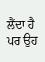ਲੈਂਦਾ ਹੈ ਪਰ ਉਹ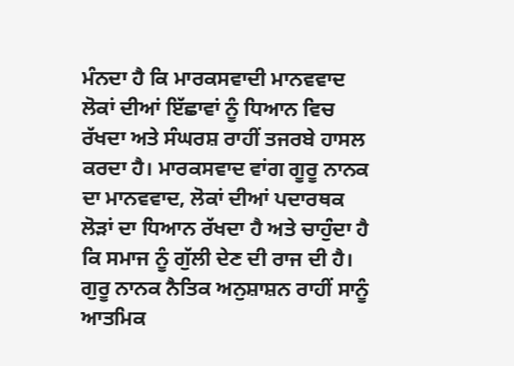ਮੰਨਦਾ ਹੈ ਕਿ ਮਾਰਕਸਵਾਦੀ ਮਾਨਵਵਾਦ ਲੋਕਾਂ ਦੀਆਂ ਇੱਛਾਵਾਂ ਨੂੰ ਧਿਆਨ ਵਿਚ ਰੱਖਦਾ ਅਤੇ ਸੰਘਰਸ਼ ਰਾਹੀਂ ਤਜਰਬੇ ਹਾਸਲ ਕਰਦਾ ਹੈ। ਮਾਰਕਸਵਾਦ ਵਾਂਗ ਗੂਰੂ ਨਾਨਕ ਦਾ ਮਾਨਵਵਾਦ, ਲੋਕਾਂ ਦੀਆਂ ਪਦਾਰਥਕ ਲੋੜਾਂ ਦਾ ਧਿਆਨ ਰੱਖਦਾ ਹੈ ਅਤੇ ਚਾਹੁੰਦਾ ਹੈ ਕਿ ਸਮਾਜ ਨੂੰ ਗੁੱਲੀ ਦੇਣ ਦੀ ਰਾਜ ਦੀ ਹੈ। ਗੁਰੂ ਨਾਨਕ ਨੈਤਿਕ ਅਨੁਸ਼ਾਸ਼ਨ ਰਾਹੀਂ ਸਾਨੂੰ ਆਤਮਿਕ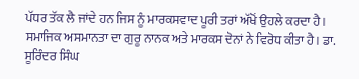ਪੱਧਰ ਤੱਕ ਲੈ ਜਾਂਦੇ ਹਨ ਜਿਸ ਨੂੰ ਮਾਰਕਸਵਾਦ ਪੂਰੀ ਤਰਾਂ ਅੱਖੋਂ ਉਹਲੇ ਕਰਦਾ ਹੈ। ਸਮਾਜਿਕ ਅਸਮਾਨਤਾ ਦਾ ਗੁਰੂ ਨਾਨਕ ਅਤੇ ਮਾਰਕਸ ਦੋਨਾਂ ਨੇ ਵਿਰੋਧ ਕੀਤਾ ਹੈ। ਡਾ. ਸੂਰਿੰਦਰ ਸਿੰਘ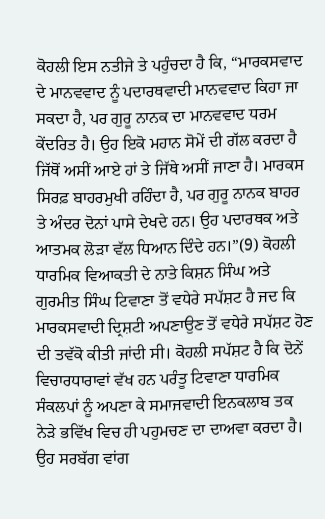ਕੋਹਲੀ ਇਸ ਨਤੀਜੇ ਤੇ ਪਹੁੰਚਦਾ ਹੈ ਕਿ, “ਮਾਰਕਸਵਾਦ ਦੇ ਮਾਨਵਵਾਦ ਨੂੰ ਪਦਾਰਥਵਾਦੀ ਮਾਨਵਵਾਦ ਕਿਹਾ ਜਾ ਸਕਦਾ ਹੈ, ਪਰ ਗੁਰੂ ਨਾਨਕ ਦਾ ਮਾਨਵਵਾਦ ਧਰਮ ਕੇਂਦਰਿਤ ਹੈ। ਉਹ ਇਕੋ ਮਹਾਨ ਸੋਮੇਂ ਦੀ ਗੱਲ ਕਰਦਾ ਹੈ ਜਿੱਥੋਂ ਅਸੀਂ ਆਏ ਹਾਂ ਤੇ ਜਿੱਥੇ ਅਸੀਂ ਜਾਣਾ ਹੈ। ਮਾਰਕਸ ਸਿਰਫ਼ ਬਾਹਰਮੁਖੀ ਰਹਿੰਦਾ ਹੈ, ਪਰ ਗੁਰੂ ਨਾਨਕ ਬਾਹਰ ਤੇ ਅੰਦਰ ਦੋਨਾਂ ਪਾਸੇ ਦੇਖਦੇ ਹਨ। ਉਹ ਪਦਾਰਥਕ ਅਤੇ ਆਤਮਕ ਲੋੜਾ ਵੱਲ ਧਿਆਨ ਦਿੰਦੇ ਹਨ।”(9) ਕੋਹਲੀ ਧਾਰਮਿਕ ਵਿਆਕਤੀ ਦੇ ਨਾਤੇ ਕਿਸ਼ਨ ਸਿੰਘ ਅਤੇ ਗੁਰਮੀਤ ਸਿੰਘ ਟਿਵਾਣਾ ਤੋਂ ਵਧੇਰੇ ਸਪੱਸ਼ਟ ਹੈ ਜਦ ਕਿ ਮਾਰਕਸਵਾਦੀ ਦ੍ਰਿਸ਼ਟੀ ਅਪਣਾਉਣ ਤੋਂ ਵਧੇਰੇ ਸਪੱਸ਼ਟ ਹੋਣ ਦੀ ਤਵੱਕੋ ਕੀਤੀ ਜਾਂਦੀ ਸੀ। ਕੋਹਲੀ ਸਪੱਸ਼ਟ ਹੈ ਕਿ ਦੋਨੇਂ ਵਿਚਾਰਧਾਰਾਵਾਂ ਵੱਖ ਹਨ ਪਰੰਤੂ ਟਿਵਾਣਾ ਧਾਰਮਿਕ ਸੰਕਲਪਾਂ ਨੂੰ ਅਪਣਾ ਕੇ ਸਮਾਜਵਾਦੀ ਇਨਕਲਾਬ ਤਕ ਨੇੜੇ ਭਵਿੱਖ ਵਿਚ ਹੀ ਪਹੁਮਚਣ ਦਾ ਦਾਅਵਾ ਕਰਦਾ ਹੈ। ਉਹ ਸਰਬੱਗ ਵਾਂਗ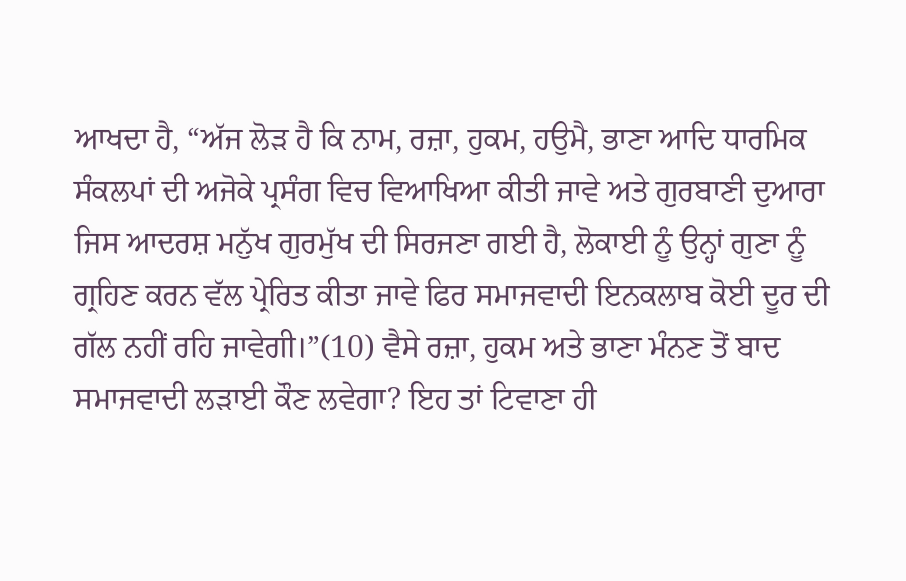ਆਖਦਾ ਹੈ, “ਅੱਜ ਲੋੜ ਹੈ ਕਿ ਨਾਮ, ਰਜ਼ਾ, ਹੁਕਮ, ਹਉਮੈ, ਭਾਣਾ ਆਦਿ ਧਾਰਮਿਕ ਸੰਕਲਪਾਂ ਦੀ ਅਜੋਕੇ ਪ੍ਰਸੰਗ ਵਿਚ ਵਿਆਖਿਆ ਕੀਤੀ ਜਾਵੇ ਅਤੇ ਗੁਰਬਾਣੀ ਦੁਆਰਾ ਜਿਸ ਆਦਰਸ਼ ਮਨੁੱਖ ਗੁਰਮੁੱਖ ਦੀ ਸਿਰਜਣਾ ਗਈ ਹੈ, ਲੋਕਾਈ ਨੂੰ ਉਨ੍ਹਾਂ ਗੁਣਾ ਨੂੰ ਗ੍ਰਹਿਣ ਕਰਨ ਵੱਲ ਪ੍ਰੇਰਿਤ ਕੀਤਾ ਜਾਵੇ ਫਿਰ ਸਮਾਜਵਾਦੀ ਇਨਕਲਾਬ ਕੋਈ ਦੂਰ ਦੀ ਗੱਲ ਨਹੀਂ ਰਹਿ ਜਾਵੇਗੀ।”(10) ਵੈਸੇ ਰਜ਼ਾ, ਹੁਕਮ ਅਤੇ ਭਾਣਾ ਮੰਨਣ ਤੋਂ ਬਾਦ ਸਮਾਜਵਾਦੀ ਲੜਾਈ ਕੌਣ ਲਵੇਗਾ? ਇਹ ਤਾਂ ਟਿਵਾਣਾ ਹੀ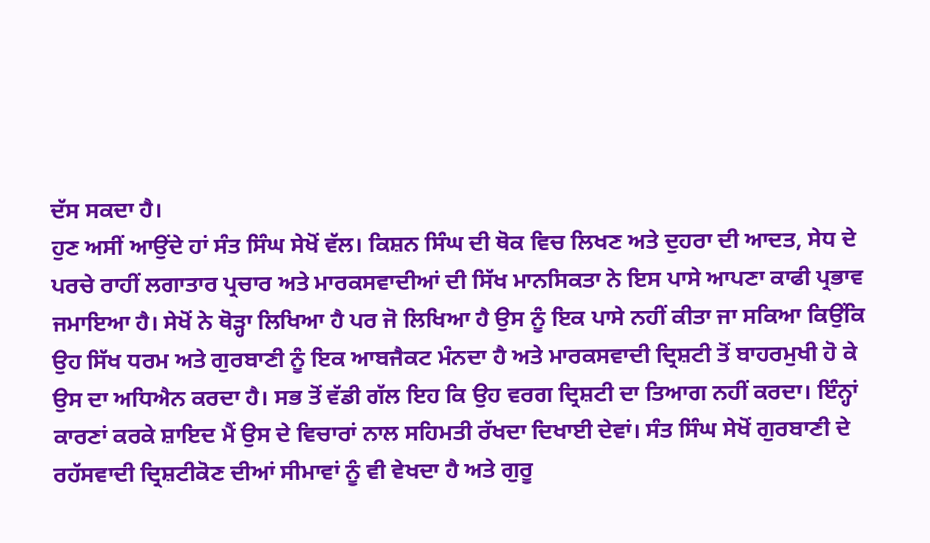ਦੱਸ ਸਕਦਾ ਹੈ।
ਹੁਣ ਅਸੀਂ ਆਉਂਦੇ ਹਾਂ ਸੰਤ ਸਿੰਘ ਸੇਖੋਂ ਵੱਲ। ਕਿਸ਼ਨ ਸਿੰਘ ਦੀ ਥੋਕ ਵਿਚ ਲਿਖਣ ਅਤੇ ਦੁਹਰਾ ਦੀ ਆਦਤ, ਸੇਧ ਦੇ ਪਰਚੇ ਰਾਹੀਂ ਲਗਾਤਾਰ ਪ੍ਰਚਾਰ ਅਤੇ ਮਾਰਕਸਵਾਦੀਆਂ ਦੀ ਸਿੱਖ ਮਾਨਸਿਕਤਾ ਨੇ ਇਸ ਪਾਸੇ ਆਪਣਾ ਕਾਫੀ ਪ੍ਰਭਾਵ ਜਮਾਇਆ ਹੈ। ਸੇਖੋਂ ਨੇ ਥੋੜ੍ਹਾ ਲਿਖਿਆ ਹੈ ਪਰ ਜੋ ਲਿਖਿਆ ਹੈ ਉਸ ਨੂੰ ਇਕ ਪਾਸੇ ਨਹੀਂ ਕੀਤਾ ਜਾ ਸਕਿਆ ਕਿਉਂਕਿ ਉਹ ਸਿੱਖ ਧਰਮ ਅਤੇ ਗੁਰਬਾਣੀ ਨੂੰ ਇਕ ਆਬਜੈਕਟ ਮੰਨਦਾ ਹੈ ਅਤੇ ਮਾਰਕਸਵਾਦੀ ਦ੍ਰਿਸ਼ਟੀ ਤੋਂ ਬਾਹਰਮੁਖੀ ਹੋ ਕੇ ਉਸ ਦਾ ਅਧਿਐਨ ਕਰਦਾ ਹੈ। ਸਭ ਤੋਂ ਵੱਡੀ ਗੱਲ ਇਹ ਕਿ ਉਹ ਵਰਗ ਦ੍ਰਿਸ਼ਟੀ ਦਾ ਤਿਆਗ ਨਹੀਂ ਕਰਦਾ। ਇੰਨ੍ਹਾਂ ਕਾਰਣਾਂ ਕਰਕੇ ਸ਼ਾਇਦ ਮੈਂ ਉਸ ਦੇ ਵਿਚਾਰਾਂ ਨਾਲ ਸਹਿਮਤੀ ਰੱਖਦਾ ਦਿਖਾਈ ਦੇਵਾਂ। ਸੰਤ ਸਿੰਘ ਸੇਖੋਂ ਗੁਰਬਾਣੀ ਦੇ ਰਹੱਸਵਾਦੀ ਦ੍ਰਿਸ਼ਟੀਕੋਣ ਦੀਆਂ ਸੀਮਾਵਾਂ ਨੂੰ ਵੀ ਵੇਖਦਾ ਹੈ ਅਤੇ ਗੁਰੂ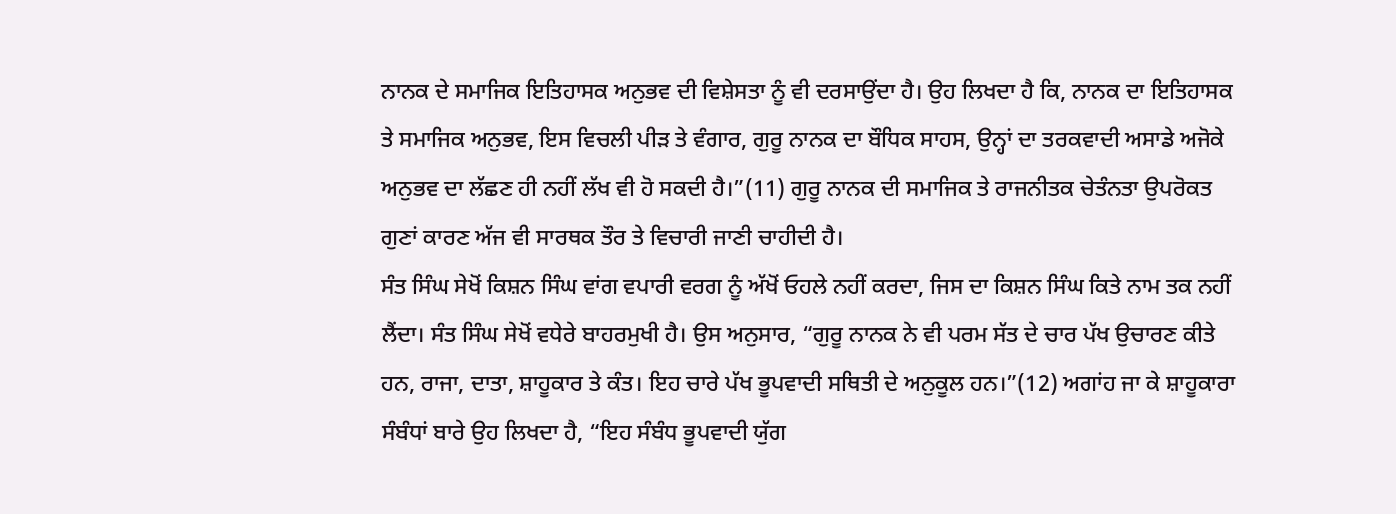ਨਾਨਕ ਦੇ ਸਮਾਜਿਕ ਇਤਿਹਾਸਕ ਅਨੁਭਵ ਦੀ ਵਿਸ਼ੇਸਤਾ ਨੂੰ ਵੀ ਦਰਸਾਉਂਦਾ ਹੈ। ਉਹ ਲਿਖਦਾ ਹੈ ਕਿ, ਨਾਨਕ ਦਾ ਇਤਿਹਾਸਕ ਤੇ ਸਮਾਜਿਕ ਅਨੁਭਵ, ਇਸ ਵਿਚਲੀ ਪੀੜ ਤੇ ਵੰਗਾਰ, ਗੁਰੂ ਨਾਨਕ ਦਾ ਬੌਧਿਕ ਸਾਹਸ, ਉਨ੍ਹਾਂ ਦਾ ਤਰਕਵਾਦੀ ਅਸਾਡੇ ਅਜੋਕੇ ਅਨੁਭਵ ਦਾ ਲੱਛਣ ਹੀ ਨਹੀਂ ਲੱਖ ਵੀ ਹੋ ਸਕਦੀ ਹੈ।”(11) ਗੁਰੂ ਨਾਨਕ ਦੀ ਸਮਾਜਿਕ ਤੇ ਰਾਜਨੀਤਕ ਚੇਤੰਨਤਾ ਉਪਰੋਕਤ ਗੁਣਾਂ ਕਾਰਣ ਅੱਜ ਵੀ ਸਾਰਥਕ ਤੌਰ ਤੇ ਵਿਚਾਰੀ ਜਾਣੀ ਚਾਹੀਦੀ ਹੈ।
ਸੰਤ ਸਿੰਘ ਸੇਖੋਂ ਕਿਸ਼ਨ ਸਿੰਘ ਵਾਂਗ ਵਪਾਰੀ ਵਰਗ ਨੂੰ ਅੱਖੋਂ ਓਹਲੇ ਨਹੀਂ ਕਰਦਾ, ਜਿਸ ਦਾ ਕਿਸ਼ਨ ਸਿੰਘ ਕਿਤੇ ਨਾਮ ਤਕ ਨਹੀਂ ਲੈਂਦਾ। ਸੰਤ ਸਿੰਘ ਸੇਖੋਂ ਵਧੇਰੇ ਬਾਹਰਮੁਖੀ ਹੈ। ਉਸ ਅਨੁਸਾਰ, “ਗੁਰੂ ਨਾਨਕ ਨੇ ਵੀ ਪਰਮ ਸੱਤ ਦੇ ਚਾਰ ਪੱਖ ਉਚਾਰਣ ਕੀਤੇ ਹਨ, ਰਾਜਾ, ਦਾਤਾ, ਸ਼ਾਹੂਕਾਰ ਤੇ ਕੰਤ। ਇਹ ਚਾਰੇ ਪੱਖ ਭੂਪਵਾਦੀ ਸਥਿਤੀ ਦੇ ਅਨੁਕੂਲ ਹਨ।”(12) ਅਗਾਂਹ ਜਾ ਕੇ ਸ਼ਾਹੂਕਾਰਾ ਸੰਬੰਧਾਂ ਬਾਰੇ ਉਹ ਲਿਖਦਾ ਹੈ, “ਇਹ ਸੰਬੰਧ ਭੂਪਵਾਦੀ ਯੁੱਗ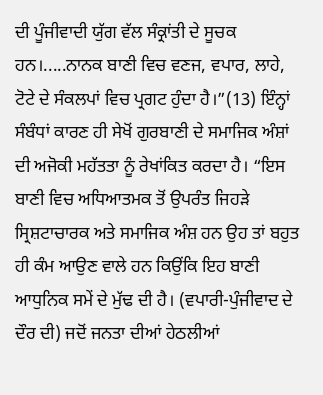ਦੀ ਪੂੰਜੀਵਾਦੀ ਯੁੱਗ ਵੱਲ ਸੰਕ੍ਰਾਂਤੀ ਦੇ ਸੂਚਕ ਹਨ।.....ਨਾਨਕ ਬਾਣੀ ਵਿਚ ਵਣਜ, ਵਪਾਰ, ਲਾਹੇ, ਟੋਟੇ ਦੇ ਸੰਕਲਪਾਂ ਵਿਚ ਪ੍ਰਗਟ ਹੁੰਦਾ ਹੈ।”(13) ਇੰਨ੍ਹਾਂ ਸੰਬੰਧਾਂ ਕਾਰਣ ਹੀ ਸੇਖੋਂ ਗੁਰਬਾਣੀ ਦੇ ਸਮਾਜਿਕ ਅੰਸ਼ਾਂ ਦੀ ਅਜੋਕੀ ਮਹੱਤਤਾ ਨੂੰ ਰੇਖਾਂਕਿਤ ਕਰਦਾ ਹੈ। “ਇਸ ਬਾਣੀ ਵਿਚ ਅਧਿਆਤਮਕ ਤੋਂ ਉਪਰੰਤ ਜਿਹੜੇ ਸ੍ਰਿਸ਼ਟਾਚਾਰਕ ਅਤੇ ਸਮਾਜਿਕ ਅੰਸ਼ ਹਨ ਉਹ ਤਾਂ ਬਹੁਤ ਹੀ ਕੰਮ ਆਉਣ ਵਾਲੇ ਹਨ ਕਿਉਂਕਿ ਇਹ ਬਾਣੀ ਆਧੁਨਿਕ ਸਮੇਂ ਦੇ ਮੁੱਢ ਦੀ ਹੈ। (ਵਪਾਰੀ-ਪੁੰਜੀਵਾਦ ਦੇ ਦੌਰ ਦੀ) ਜਦੋਂ ਜਨਤਾ ਦੀਆਂ ਹੇਠਲੀਆਂ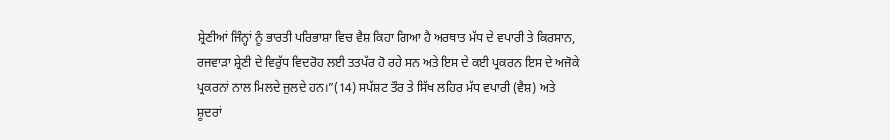ਸ਼੍ਰੇਣੀਆਂ ਜਿੰਨ੍ਹਾਂ ਨੂੰ ਭਾਰਤੀ ਪਰਿਭਾਸ਼ਾ ਵਿਚ ਵੈਸ਼ ਕਿਹਾ ਗਿਆ ਹੈ ਅਰਥਾਤ ਮੱਧ ਦੇ ਵਪਾਰੀ ਤੇ ਕਿਰਸਾਨ, ਰਜਵਾੜਾ ਸ਼੍ਰੇਣੀ ਦੇ ਵਿਰੁੱਧ ਵਿਦਰੋਹ ਲਈ ਤਤਪੱਰ ਹੋ ਰਹੇ ਸਨ ਅਤੇ ਇਸ ਦੇ ਕਈ ਪ੍ਰਕਰਨ ਇਸ ਦੇ ਅਜੋਕੇ ਪ੍ਰਕਰਨਾਂ ਨਾਲ ਮਿਲਦੇ ਜੁਲਦੇ ਹਨ।”(14) ਸਪੱਸ਼ਟ ਤੌਰ ਤੇ ਸਿੱਖ ਲਹਿਰ ਮੱਧ ਵਪਾਰੀ (ਵੈਸ਼) ਅਤੇ ਸ਼ੂਦਰਾਂ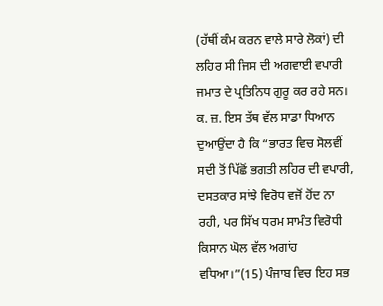(ਹੱਥੀਂ ਕੰਮ ਕਰਨ ਵਾਲੇ ਸਾਰੇ ਲੋਕਾਂ) ਦੀ ਲਹਿਰ ਸੀ ਜਿਸ ਦੀ ਅਗਵਾਈ ਵਪਾਰੀ ਜਮਾਤ ਦੇ ਪ੍ਰਤਿਨਿਧ ਗੁਰੂ ਕਰ ਰਹੇ ਸਨ। ਕ. ਜ਼. ਇਸ ਤੱਥ ਵੱਲ ਸਾਡਾ ਧਿਆਨ ਦੁਆਉਂਦਾ ਹੈ ਕਿ “ਭਾਰਤ ਵਿਚ ਸੋਲਵੀਂ ਸਦੀ ਤੋਂ ਪਿੱਛੋਂ ਭਗਤੀ ਲਹਿਰ ਦੀ ਵਪਾਰੀ, ਦਸਤਕਾਰ ਸਾਂਝੇ ਵਿਰੋਧ ਵਜੋਂ ਹੋਂਦ ਨਾ ਰਹੀ, ਪਰ ਸਿੱਖ ਧਰਮ ਸਾਮੰਤ ਵਿਰੋਧੀ ਕਿਸਾਨ ਘੋਲ ਵੱਲ ਅਗਾਂਹ ਵਧਿਆ।”(15) ਪੰਜਾਬ ਵਿਚ ਇਹ ਸਭ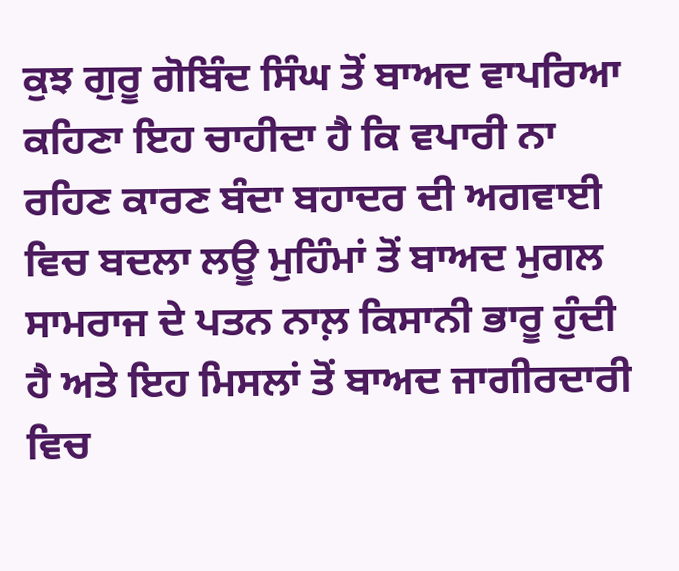ਕੁਝ ਗੁਰੂ ਗੋਬਿੰਦ ਸਿੰਘ ਤੋਂ ਬਾਅਦ ਵਾਪਰਿਆ ਕਹਿਣਾ ਇਹ ਚਾਹੀਦਾ ਹੈ ਕਿ ਵਪਾਰੀ ਨਾ ਰਹਿਣ ਕਾਰਣ ਬੰਦਾ ਬਹਾਦਰ ਦੀ ਅਗਵਾਈ ਵਿਚ ਬਦਲਾ ਲਊ ਮੁਹਿੰਮਾਂ ਤੋਂ ਬਾਅਦ ਮੁਗਲ ਸਾਮਰਾਜ ਦੇ ਪਤਨ ਨਾਲ਼ ਕਿਸਾਨੀ ਭਾਰੂ ਹੁੰਦੀ ਹੈ ਅਤੇ ਇਹ ਮਿਸਲਾਂ ਤੋਂ ਬਾਅਦ ਜਾਗੀਰਦਾਰੀ ਵਿਚ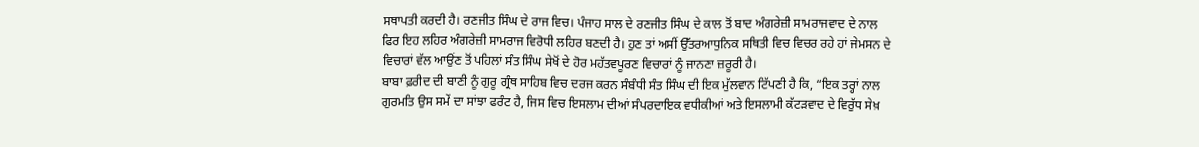ਸਥਾਪਤੀ ਕਰਦੀ ਹੈ। ਰਣਜੀਤ ਸਿੰਘ ਦੇ ਰਾਜ ਵਿਚ। ਪੰਜਾਹ ਸਾਲ ਦੇ ਰਣਜੀਤ ਸਿੰਘ ਦੇ ਕਾਲ ਤੋਂ ਬਾਦ ਅੰਗਰੇਜ਼ੀ ਸਾਮਰਾਜਵਾਦ ਦੇ ਨਾਲ ਫਿਰ ਇਹ ਲਹਿਰ ਅੰਗਰੇਜ਼ੀ ਸਾਮਰਾਜ ਵਿਰੋਧੀ ਲਹਿਰ ਬਣਦੀ ਹੈ। ਹੁਣ ਤਾਂ ਅਸੀਂ ਉੱਤਰਆਧੁਨਿਕ ਸਥਿਤੀ ਵਿਚ ਵਿਚਰ ਰਹੇ ਹਾਂ ਜੇਮਸਨ ਦੇ ਵਿਚਾਰਾਂ ਵੱਲ ਆਉਂਣ ਤੋਂ ਪਹਿਲਾਂ ਸੰਤ ਸਿੰਘ ਸੇਖੋਂ ਦੇ ਹੋਰ ਮਹੱਤਵਪੂਰਣ ਵਿਚਾਰਾਂ ਨੂੰ ਜਾਨਣਾ ਜ਼ਰੂਰੀ ਹੈ।
ਬਾਬਾ ਫ਼ਰੀਦ ਦੀ ਬਾਣੀ ਨੂੰ ਗੁਰੂ ਗ੍ਰੰਥ ਸਾਹਿਬ ਵਿਚ ਦਰਜ ਕਰਨ ਸੰਬੰਧੀ ਸੰਤ ਸਿੰਘ ਦੀ ਇਕ ਮੁੱਲਵਾਨ ਟਿੱਪਣੀ ਹੈ ਕਿ, “ਇਕ ਤਰ੍ਹਾਂ ਨਾਲ ਗੁਰਮਤਿ ਉਸ ਸਮੇਂ ਦਾ ਸਾਂਝਾ ਫਰੰਟ ਹੈ, ਜਿਸ ਵਿਚ ਇਸਲਾਮ ਦੀਆਂ ਸੰਪਰਦਾਇਕ ਵਧੀਕੀਆਂ ਅਤੇ ਇਸਲਾਮੀ ਕੱਟੜਵਾਦ ਦੇ ਵਿਰੁੱਧ ਸੇਖ਼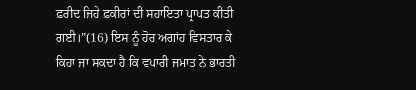ਫ਼ਰੀਦ ਜਿਹੇ ਫ਼ਕੀਰਾਂ ਦੀ ਸਹਾਇਤਾ ਪ੍ਰਾਪਤ ਕੀਤੀ ਗਈ।”(16) ਇਸ ਨੂੰ ਹੋਰ ਅਗਾਂਹ ਵਿਸਤਾਰ ਕੇ ਕਿਹਾ ਜਾ ਸਕਦਾ ਹੈ ਕਿ ਵਪਾਰੀ ਜਮਾਤ ਨੇ ਭਾਰਤੀ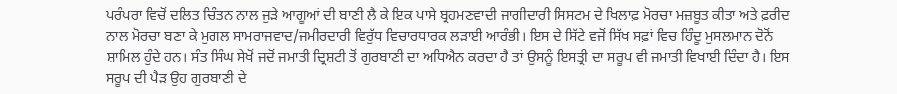ਪਰੰਪਰਾ ਵਿਚੋਂ ਦਲਿਤ ਚਿੰਤਨ ਨਾਲ ਜੁੜੇ ਆਗੂਆਂ ਦੀ ਬਾਣੀ ਲੈ ਕੇ ਇਕ ਪਾਸੇ ਬ੍ਰਹਮਣਵਾਦੀ ਜਾਗੀਦਾਰੀ ਸਿਸਟਮ ਦੇ ਖਿਲਾਫ਼ ਮੋਰਚਾ ਮਜ਼ਬੂਤ ਕੀਤਾ ਅਤੇ ਫ਼ਰੀਦ ਨਾਲ ਮੋਰਚਾ ਬਣਾ ਕੇ ਮੁਗਲ ਸਾਮਰਾਜਵਾਦ/ਜਮੀਰਦਾਰੀ ਵਿਰੁੱਧ ਵਿਚਾਰਧਾਰਕ ਲੜਾਈ ਆਰੰਭੀ। ਇਸ ਦੇ ਸਿੱਟੇ ਵਜੋਂ ਸਿੱਖ ਸਫ਼ਾਂ ਵਿਚ ਹਿੰਦੂ ਮੁਸਲਮਾਨ ਦੋਨੋਂ ਸ਼ਾਮਿਲ ਹੁੰਦੇ ਹਨ। ਸੰਤ ਸਿੰਘ ਸੇਖੋਂ ਜਦੋਂ ਜਮਾਤੀ ਦ੍ਰਿਸ਼ਟੀ ਤੋਂ ਗੁਰਬਾਣੀ ਦਾ ਅਧਿਐਨ ਕਰਦਾ ਹੈ ਤਾਂ ਉਸਨੂੰ ਇਸਤ੍ਰੀ ਦਾ ਸਰੂਪ ਵੀ ਜਮਾਤੀ ਵਿਖਾਈ ਦਿੰਦਾ ਹੈ। ਇਸ ਸਰੂਪ ਦੀ ਪੈੜ ਉਹ ਗੁਰਬਾਣੀ ਦੇ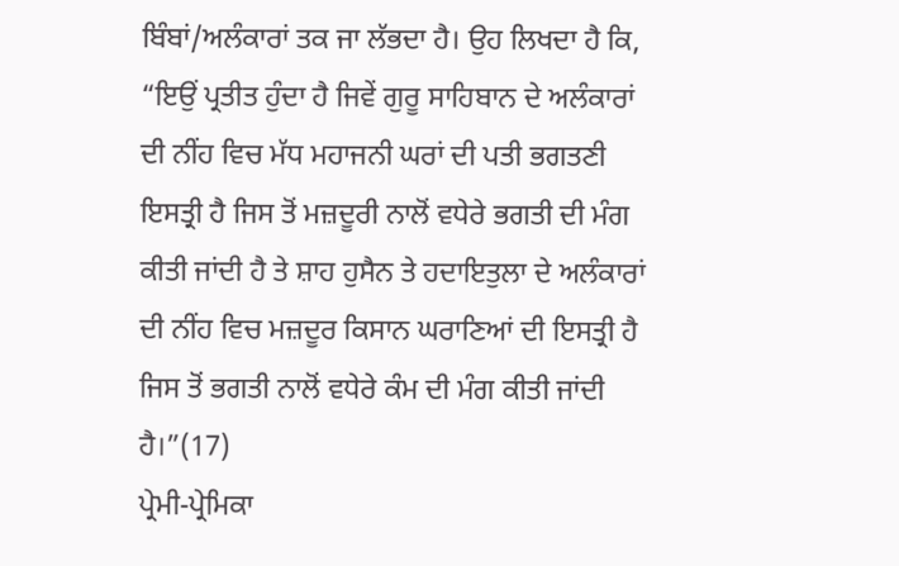ਬਿੰਬਾਂ/ਅਲੰਕਾਰਾਂ ਤਕ ਜਾ ਲੱਭਦਾ ਹੈ। ਉਹ ਲਿਖਦਾ ਹੈ ਕਿ, “ਇਉਂ ਪ੍ਰਤੀਤ ਹੁੰਦਾ ਹੈ ਜਿਵੇਂ ਗੁਰੂ ਸਾਹਿਬਾਨ ਦੇ ਅਲੰਕਾਰਾਂ ਦੀ ਨੀਂਹ ਵਿਚ ਮੱਧ ਮਹਾਜਨੀ ਘਰਾਂ ਦੀ ਪਤੀ ਭਗਤਣੀ ਇਸਤ੍ਰੀ ਹੈ ਜਿਸ ਤੋਂ ਮਜ਼ਦੂਰੀ ਨਾਲੋਂ ਵਧੇਰੇ ਭਗਤੀ ਦੀ ਮੰਗ ਕੀਤੀ ਜਾਂਦੀ ਹੈ ਤੇ ਸ਼ਾਹ ਹੁਸੈਨ ਤੇ ਹਦਾਇਤੁਲਾ ਦੇ ਅਲੰਕਾਰਾਂ ਦੀ ਨੀਂਹ ਵਿਚ ਮਜ਼ਦੂਰ ਕਿਸਾਨ ਘਰਾਣਿਆਂ ਦੀ ਇਸਤ੍ਰੀ ਹੈ ਜਿਸ ਤੋਂ ਭਗਤੀ ਨਾਲੋਂ ਵਧੇਰੇ ਕੰਮ ਦੀ ਮੰਗ ਕੀਤੀ ਜਾਂਦੀ ਹੈ।”(17)
ਪ੍ਰੇਮੀ-ਪ੍ਰੇਮਿਕਾ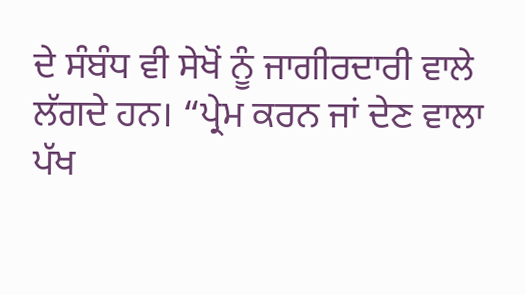ਦੇ ਸੰਬੰਧ ਵੀ ਸੇਖੋਂ ਨੂੰ ਜਾਗੀਰਦਾਰੀ ਵਾਲੇ ਲੱਗਦੇ ਹਨ। “ਪ੍ਰੇਮ ਕਰਨ ਜਾਂ ਦੇਣ ਵਾਲਾ ਪੱਖ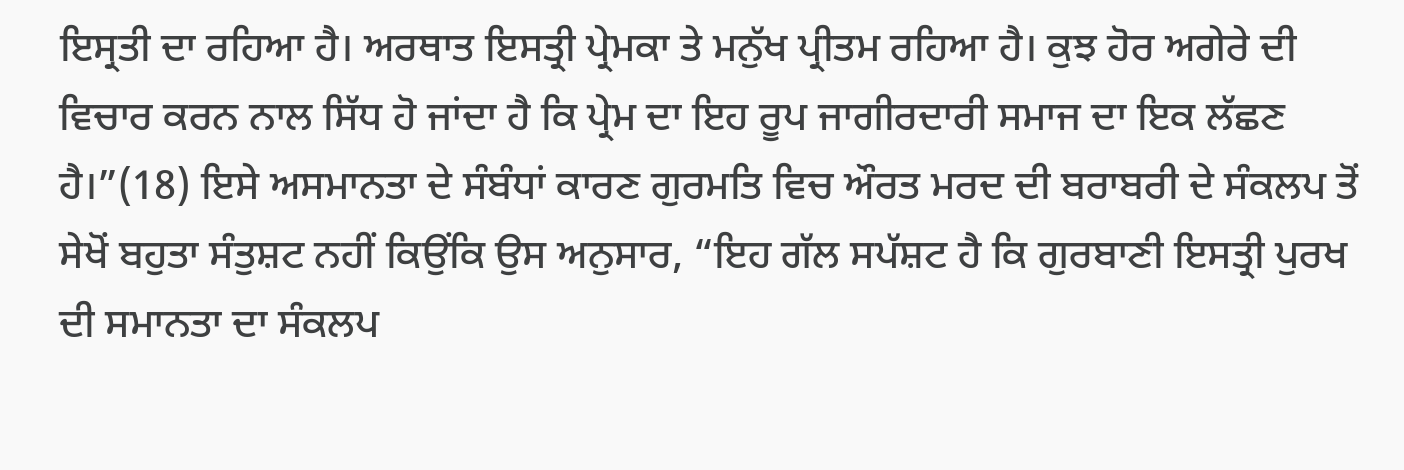ਇਸ੍ਰਤੀ ਦਾ ਰਹਿਆ ਹੈ। ਅਰਥਾਤ ਇਸਤ੍ਰੀ ਪ੍ਰੇਮਕਾ ਤੇ ਮਨੁੱਖ ਪ੍ਰੀਤਮ ਰਹਿਆ ਹੈ। ਕੁਝ ਹੋਰ ਅਗੇਰੇ ਦੀ ਵਿਚਾਰ ਕਰਨ ਨਾਲ ਸਿੱਧ ਹੋ ਜਾਂਦਾ ਹੈ ਕਿ ਪ੍ਰੇਮ ਦਾ ਇਹ ਰੂਪ ਜਾਗੀਰਦਾਰੀ ਸਮਾਜ ਦਾ ਇਕ ਲੱਛਣ ਹੈ।”(18) ਇਸੇ ਅਸਮਾਨਤਾ ਦੇ ਸੰਬੰਧਾਂ ਕਾਰਣ ਗੁਰਮਤਿ ਵਿਚ ਔਰਤ ਮਰਦ ਦੀ ਬਰਾਬਰੀ ਦੇ ਸੰਕਲਪ ਤੋਂ ਸੇਖੋਂ ਬਹੁਤਾ ਸੰਤੁਸ਼ਟ ਨਹੀਂ ਕਿਉਂਕਿ ਉਸ ਅਨੁਸਾਰ, “ਇਹ ਗੱਲ ਸਪੱਸ਼ਟ ਹੈ ਕਿ ਗੁਰਬਾਣੀ ਇਸਤ੍ਰੀ ਪੁਰਖ ਦੀ ਸਮਾਨਤਾ ਦਾ ਸੰਕਲਪ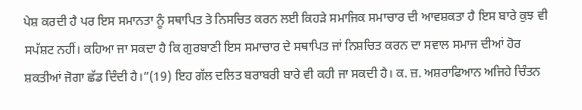ਪੇਸ਼ ਕਰਦੀ ਹੈ ਪਰ ਇਸ ਸਮਾਨਤਾ ਨੂੰ ਸਥਾਪਿਤ ਤੇ ਨਿਸਚਿਤ ਕਰਨ ਲਈ ਕਿਹੜੇ ਸਮਾਜਿਕ ਸਮਾਚਾਰ ਦੀ ਆਵਸ਼ਕਤਾ ਹੈ ਇਸ ਬਾਰੇ ਕੁਝ ਵੀ ਸਪੱਸ਼ਟ ਨਹੀਂ। ਕਹਿਆ ਜਾ ਸਕਦਾ ਹੈ ਕਿ ਗੁਰਬਾਣੀ ਇਸ ਸਮਾਚਾਰ ਦੇ ਸਥਾਪਿਤ ਜਾਂ ਨਿਸ਼ਚਿਤ ਕਰਨ ਦਾ ਸਵਾਲ ਸਮਾਜ ਦੀਆਂ ਹੋਰ ਸ਼ਕਤੀਆਂ ਜੋਗਾ ਛੱਡ ਦਿੰਦੀ ਹੈ।”(19) ਇਹ ਗੱਲ ਦਲਿਤ ਬਰਾਬਰੀ ਬਾਰੇ ਵੀ ਕਹੀ ਜਾ ਸਕਦੀ ਹੈ। ਕ. ਜ਼. ਅਸ਼ਰਾਫਿਆਨ ਅਜਿਹੇ ਚਿੰਤਨ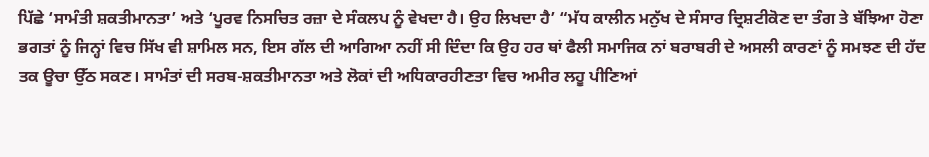ਪਿੱਛੇ ‘ਸਾਮੰਤੀ ਸ਼ਕਤੀਮਾਨਤਾ’ ਅਤੇ ‘ਪੂਰਵ ਨਿਸਚਿਤ ਰਜ਼ਾ ਦੇ ਸੰਕਲਪ ਨੂੰ ਵੇਖਦਾ ਹੈ। ਉਹ ਲਿਖਦਾ ਹੈ’ “ਮੱਧ ਕਾਲੀਨ ਮਨੁੱਖ ਦੇ ਸੰਸਾਰ ਦ੍ਰਿਸ਼ਟੀਕੋਣ ਦਾ ਤੰਗ ਤੇ ਬੱਝਿਆ ਹੋਣਾ ਭਗਤਾਂ ਨੂੰ ਜਿਨ੍ਹਾਂ ਵਿਚ ਸਿੱਖ ਵੀ ਸ਼ਾਮਿਲ ਸਨ, ਇਸ ਗੱਲ ਦੀ ਆਗਿਆ ਨਹੀਂ ਸੀ ਦਿੰਦਾ ਕਿ ਉਹ ਹਰ ਥਾਂ ਫੈਲੀ ਸਮਾਜਿਕ ਨਾਂ ਬਰਾਬਰੀ ਦੇ ਅਸਲੀ ਕਾਰਣਾਂ ਨੂੰ ਸਮਝਣ ਦੀ ਹੱਦ ਤਕ ਊਚਾ ਉੱਠ ਸਕਣ। ਸਾਮੰਤਾਂ ਦੀ ਸਰਬ-ਸ਼ਕਤੀਮਾਨਤਾ ਅਤੇ ਲੋਕਾਂ ਦੀ ਅਧਿਕਾਰਹੀਣਤਾ ਵਿਚ ਅਮੀਰ ਲਹੂ ਪੀਣਿਆਂ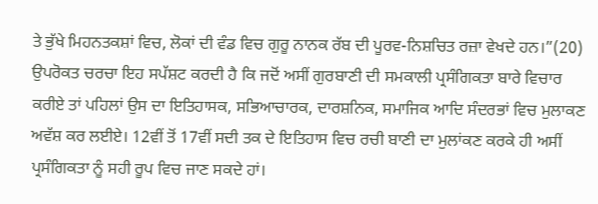ਤੇ ਭੁੱਖੇ ਮਿਹਨਤਕਸ਼ਾਂ ਵਿਚ, ਲੋਕਾਂ ਦੀ ਵੰਡ ਵਿਚ ਗੁਰੂ ਨਾਨਕ ਰੱਬ ਦੀ ਪੂਰਵ-ਨਿਸ਼ਚਿਤ ਰਜ਼ਾ ਵੇਖਦੇ ਹਨ।”(20)
ਉਪਰੋਕਤ ਚਰਚਾ ਇਹ ਸਪੱਸ਼ਟ ਕਰਦੀ ਹੈ ਕਿ ਜਦੋਂ ਅਸੀਂ ਗੁਰਬਾਣੀ ਦੀ ਸਮਕਾਲੀ ਪ੍ਰਸੰਗਿਕਤਾ ਬਾਰੇ ਵਿਚਾਰ ਕਰੀਏ ਤਾਂ ਪਹਿਲਾਂ ਉਸ ਦਾ ਇਤਿਹਾਸਕ, ਸਭਿਆਚਾਰਕ, ਦਾਰਸ਼ਨਿਕ, ਸਮਾਜਿਕ ਆਦਿ ਸੰਦਰਭਾਂ ਵਿਚ ਮੁਲਾਕਣ ਅਵੱਸ਼ ਕਰ ਲਈਏ। 12ਵੀਂ ਤੋਂ 17ਵੀਂ ਸਦੀ ਤਕ ਦੇ ਇਤਿਹਾਸ ਵਿਚ ਰਚੀ ਬਾਣੀ ਦਾ ਮੁਲਾਂਕਣ ਕਰਕੇ ਹੀ ਅਸੀਂ ਪ੍ਰਸੰਗਿਕਤਾ ਨੂੰ ਸਹੀ ਰੂਪ ਵਿਚ ਜਾਣ ਸਕਦੇ ਹਾਂ।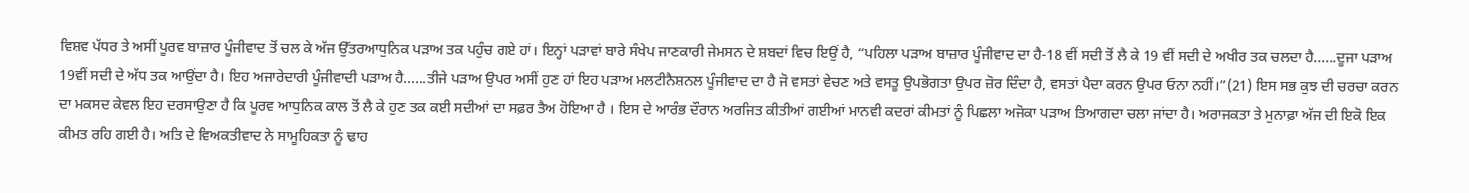ਵਿਸ਼ਵ ਪੱਧਰ ਤੇ ਅਸੀਂ ਪੂਰਵ ਬਾਜ਼ਾਰ ਪੂੰਜੀਵਾਦ ਤੋਂ ਚਲ ਕੇ ਅੱਜ ਉੱਤਰਆਧੁਨਿਕ ਪੜਾਅ ਤਕ ਪਹੁੰਚ ਗਏ ਹਾਂ। ਇਨ੍ਹਾਂ ਪੜਾਵਾਂ ਬਾਰੇ ਸੰਖੇਪ ਜਾਣਕਾਰੀ ਜੇਮਸਨ ਦੇ ਸ਼ਬਦਾਂ ਵਿਚ ਇਉਂ ਹੈ, “ਪਹਿਲਾ ਪੜਾਅ ਬਾਜ਼ਾਰ ਪੂੰਜੀਵਾਦ ਦਾ ਹੈ-18 ਵੀਂ ਸਦੀ ਤੋਂ ਲੈ ਕੇ 19 ਵੀਂ ਸਦੀ ਦੇ ਅਖੀਰ ਤਕ ਚਲਦਾ ਹੈ......ਦੂਜਾ ਪੜਾਅ 19ਵੀਂ ਸਦੀ ਦੇ ਅੱਧ ਤਕ ਆਉਂਦਾ ਹੈ। ਇਹ ਅਜਾਰੇਦਾਰੀ ਪੂੰਜੀਵਾਦੀ ਪੜਾਅ ਹੈ......ਤੀਜੇ ਪੜਾਅ ਉਪਰ ਅਸੀਂ ਹੁਣ ਹਾਂ ਇਹ ਪੜਾਅ ਮਲਟੀਨੈਸ਼ਨਲ ਪੂੰਜੀਵਾਦ ਦਾ ਹੈ ਜੋ ਵਸਤਾਂ ਵੇਚਣ ਅਤੇ ਵਸਤੂ ਉਪਭੋਗਤਾ ਉਪਰ ਜ਼ੋਰ ਦਿੰਦਾ ਹੈ, ਵਸਤਾਂ ਪੈਦਾ ਕਰਨ ਉਪਰ ਓਨਾ ਨਹੀਂ।”(21) ਇਸ ਸਭ ਕੁਝ ਦੀ ਚਰਚਾ ਕਰਨ ਦਾ ਮਕਸਦ ਕੇਵਲ ਇਹ ਦਰਸਾਉਣਾ ਹੈ ਕਿ ਪੂਰਵ ਆਧੁਨਿਕ ਕਾਲ ਤੋਂ ਲੈ ਕੇ ਹੁਣ ਤਕ ਕਈ ਸਦੀਆਂ ਦਾ ਸਫ਼ਰ ਤੈਅ ਹੋਇਆ ਹੈ । ਇਸ ਦੇ ਆਰੰਭ ਦੌਰਾਨ ਅਰਜਿਤ ਕੀਤੀਆਂ ਗਈਆਂ ਮਾਨਵੀ ਕਦਰਾਂ ਕੀਮਤਾਂ ਨੂੰ ਪਿਛਲਾ ਅਜੋਕਾ ਪੜਾਅ ਤਿਆਗਦਾ ਚਲਾ ਜਾਂਦਾ ਹੈ। ਅਰਾਜਕਤਾ ਤੇ ਮੁਨਾਫ਼ਾ ਅੱਜ ਦੀ ਇਕੋ ਇਕ ਕੀਮਤ ਰਹਿ ਗਈ ਹੈ। ਅਤਿ ਦੇ ਵਿਅਕਤੀਵਾਦ ਨੇ ਸਾਮੂਹਿਕਤਾ ਨੂੰ ਢਾਹ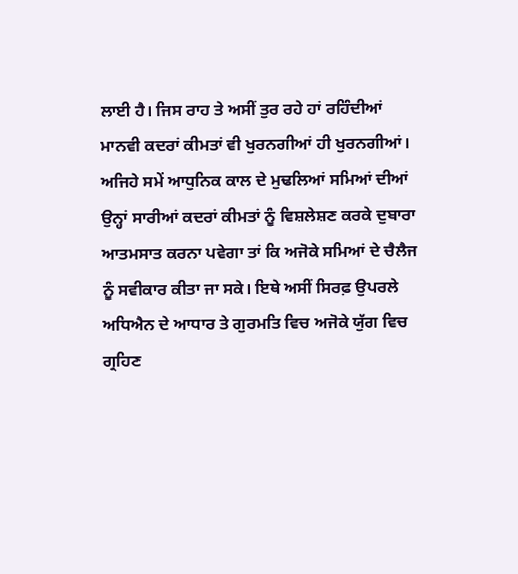ਲਾਈ ਹੈ। ਜਿਸ ਰਾਹ ਤੇ ਅਸੀਂ ਤੁਰ ਰਹੇ ਹਾਂ ਰਹਿੰਦੀਆਂ ਮਾਨਵੀ ਕਦਰਾਂ ਕੀਮਤਾਂ ਵੀ ਖੁਰਨਗੀਆਂ ਹੀ ਖੁਰਨਗੀਆਂ। ਅਜਿਹੇ ਸਮੇਂ ਆਧੁਨਿਕ ਕਾਲ ਦੇ ਮੁਢਲਿਆਂ ਸਮਿਆਂ ਦੀਆਂ ਉਨ੍ਹਾਂ ਸਾਰੀਆਂ ਕਦਰਾਂ ਕੀਮਤਾਂ ਨੂੰ ਵਿਸ਼ਲੇਸ਼ਣ ਕਰਕੇ ਦੁਬਾਰਾ ਆਤਮਸਾਤ ਕਰਨਾ ਪਵੇਗਾ ਤਾਂ ਕਿ ਅਜੋਕੇ ਸਮਿਆਂ ਦੇ ਚੈਲੈਜ ਨੂੰ ਸਵੀਕਾਰ ਕੀਤਾ ਜਾ ਸਕੇ। ਇਥੇ ਅਸੀਂ ਸਿਰਫ਼ ਉਪਰਲੇ ਅਧਿਐਨ ਦੇ ਆਧਾਰ ਤੇ ਗੁਰਮਤਿ ਵਿਚ ਅਜੋਕੇ ਯੁੱਗ ਵਿਚ ਗ੍ਰਹਿਣ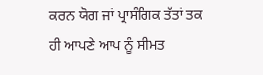ਕਰਨ ਯੋਗ ਜਾਂ ਪ੍ਰਾਸੰਗਿਕ ਤੱਤਾਂ ਤਕ ਹੀ ਆਪਣੇ ਆਪ ਨੂੰ ਸੀਮਤ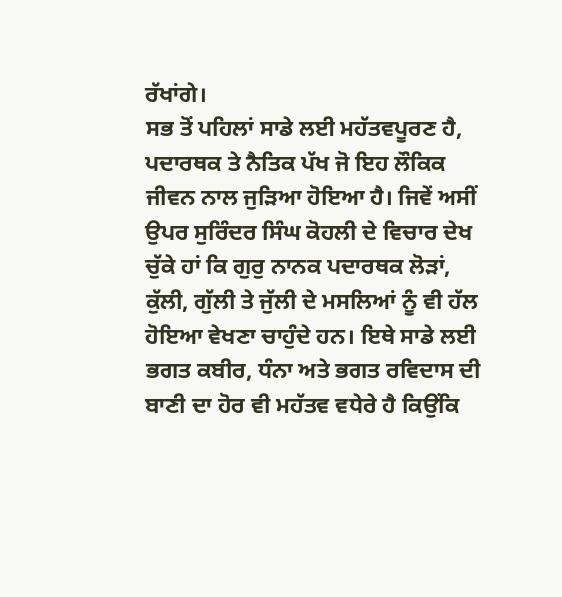ਰੱਖਾਂਗੇ।
ਸਭ ਤੋਂ ਪਹਿਲਾਂ ਸਾਡੇ ਲਈ ਮਹੱਤਵਪੂਰਣ ਹੈ, ਪਦਾਰਥਕ ਤੇ ਨੈਤਿਕ ਪੱਖ ਜੋ ਇਹ ਲੌਕਿਕ ਜੀਵਨ ਨਾਲ ਜੁੜਿਆ ਹੋਇਆ ਹੈ। ਜਿਵੇਂ ਅਸੀਂ ਉਪਰ ਸੁਰਿੰਦਰ ਸਿੰਘ ਕੋਹਲੀ ਦੇ ਵਿਚਾਰ ਦੇਖ ਚੁੱਕੇ ਹਾਂ ਕਿ ਗੁਰੁ ਨਾਨਕ ਪਦਾਰਥਕ ਲੋੜਾਂ, ਕੁੱਲੀ, ਗੁੱਲੀ ਤੇ ਜੁੱਲੀ ਦੇ ਮਸਲਿਆਂ ਨੂੰ ਵੀ ਹੱਲ ਹੋਇਆ ਵੇਖਣਾ ਚਾਹੁੰਦੇ ਹਨ। ਇਥੇ ਸਾਡੇ ਲਈ ਭਗਤ ਕਬੀਰ, ਧੰਨਾ ਅਤੇ ਭਗਤ ਰਵਿਦਾਸ ਦੀ ਬਾਣੀ ਦਾ ਹੋਰ ਵੀ ਮਹੱਤਵ ਵਧੇਰੇ ਹੈ ਕਿਉਂਕਿ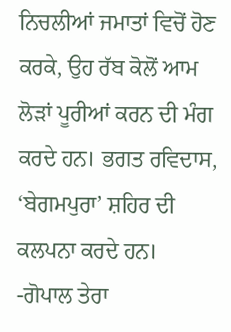ਨਿਚਲੀਆਂ ਜਮਾਤਾਂ ਵਿਚੋਂ ਹੋਣ ਕਰਕੇ, ਉਹ ਰੱਬ ਕੋਲੋਂ ਆਮ ਲੋੜਾਂ ਪੂਰੀਆਂ ਕਰਨ ਦੀ ਮੰਗ ਕਰਦੇ ਹਨ। ਭਗਤ ਰਵਿਦਾਸ, ‘ਬੇਗਮਪੁਰਾ’ ਸ਼ਹਿਰ ਦੀ ਕਲਪਨਾ ਕਰਦੇ ਹਨ।
-ਗੋਪਾਲ ਤੇਰਾ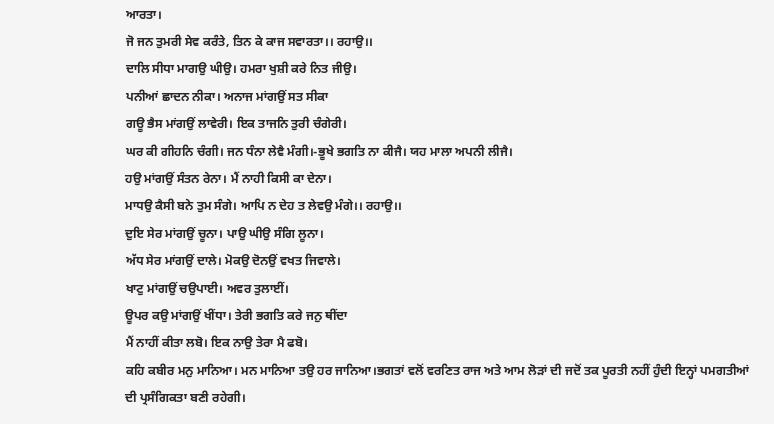ਆਰਤਾ।
ਜੋ ਜਨ ਤੁਮਰੀ ਸੇਵ ਕਰੰਤੇ, ਤਿਨ ਕੇ ਕਾਜ ਸਵਾਰਤਾ।। ਰਹਾਉ।।
ਦਾਲਿ ਸੀਧਾ ਮਾਗਉ ਘੀਉ। ਹਮਰਾ ਖੁਸ਼ੀ ਕਰੇ ਨਿਤ ਜੀਉ।
ਪਨੀਆਂ ਛਾਦਨ ਨੀਕਾ। ਅਨਾਜ ਮਾਂਗਉਂ ਸਤ ਸੀਕਾ
ਗਊ ਭੈਸ ਮਾਂਗਉਂ ਲਾਵੇਰੀ। ਇਕ ਤਾਜਨਿ ਤੁਰੀ ਚੰਗੇਰੀ।
ਘਰ ਕੀ ਗੀਹਨਿ ਚੰਗੀ। ਜਨ ਧੰਨਾ ਲੇਵੈ ਮੰਗੀ।-ਭੂਖੇ ਭਗਤਿ ਨਾ ਕੀਜੈ। ਯਹ ਮਾਲਾ ਅਪਨੀ ਲੀਜੈ।
ਹਉ ਮਾਂਗਉਂ ਸੰਤਨ ਰੇਨਾ। ਮੈਂ ਨਾਹੀ ਕਿਸੀ ਕਾ ਦੇਨਾ।
ਮਾਧਉ ਕੈਸੀ ਬਨੇ ਤੁਮ ਸੰਗੇ। ਆਪਿ ਨ ਦੇਹ ਤ ਲੇਵਉ ਮੰਗੇ।। ਰਹਾਉ।।
ਦੁਇ ਸੇਰ ਮਾਂਗਉਂ ਚੂਨਾ। ਪਾਉ ਘੀਉ ਸੰਗਿ ਲੂਨਾ।
ਅੱਧ ਸੇਰ ਮਾਂਗਉਂ ਦਾਲੇ। ਮੋਕਉ ਦੋਨਉਂ ਵਖਤ ਜਿਵਾਲੇ।
ਖਾਟੁ ਮਾਂਗਉਂ ਚਉਪਾਈ। ਅਵਰ ਤੁਲਾਈਂ।
ਊਪਰ ਕਉ ਮਾਂਗਉਂ ਖੀਂਧਾ। ਤੇਰੀ ਭਗਤਿ ਕਰੇ ਜਨੁ ਥੀਂਦਾ
ਮੈਂ ਨਾਹੀਂ ਕੀਤਾ ਲਬੋ। ਇਕ ਨਾਉ ਤੇਰਾ ਮੈ ਫਬੋ।
ਕਹਿ ਕਬੀਰ ਮਨੁ ਮਾਨਿਆ। ਮਨ ਮਾਨਿਆ ਤਉ ਹਰ ਜਾਨਿਆ।ਭਗਤਾਂ ਵਲੋਂ ਵਰਣਿਤ ਰਾਜ ਅਤੇ ਆਮ ਲੋੜਾਂ ਦੀ ਜਦੋਂ ਤਕ ਪੂਰਤੀ ਨਹੀਂ ਹੁੰਦੀ ਇਨ੍ਹਾਂ ਪਮਗਤੀਆਂ ਦੀ ਪ੍ਰਸੰਗਿਕਤਾ ਬਣੀ ਰਹੇਗੀ।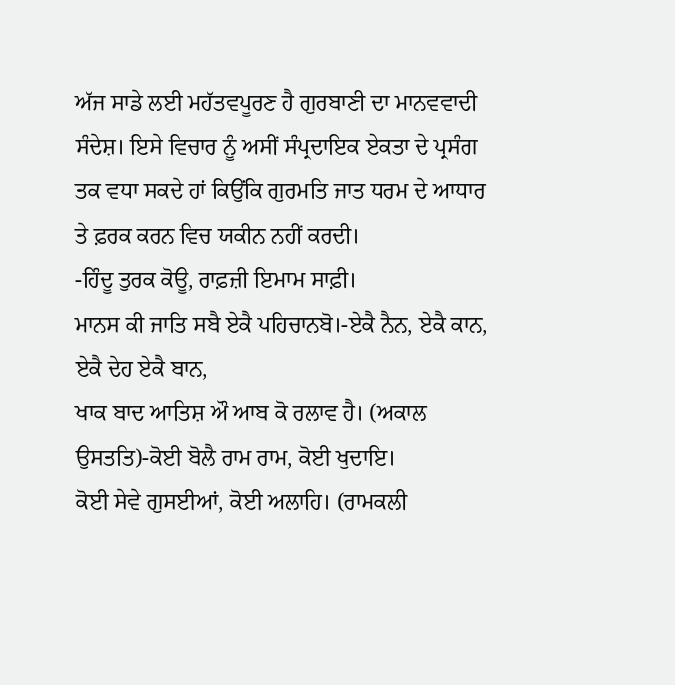ਅੱਜ ਸਾਡੇ ਲਈ ਮਹੱਤਵਪੂਰਣ ਹੈ ਗੁਰਬਾਣੀ ਦਾ ਮਾਨਵਵਾਦੀ ਸੰਦੇਸ਼। ਇਸੇ ਵਿਚਾਰ ਨੂੰ ਅਸੀਂ ਸੰਪ੍ਰਦਾਇਕ ਏਕਤਾ ਦੇ ਪ੍ਰਸੰਗ ਤਕ ਵਧਾ ਸਕਦੇ ਹਾਂ ਕਿਉਂਕਿ ਗੁਰਮਤਿ ਜਾਤ ਧਰਮ ਦੇ ਆਧਾਰ ਤੇ ਫ਼ਰਕ ਕਰਨ ਵਿਚ ਯਕੀਨ ਨਹੀਂ ਕਰਦੀ।
-ਹਿੰਦੂ ਤੁਰਕ ਕੋਊ, ਰਾਫ਼ਜ਼ੀ ਇਮਾਮ ਸਾਫ਼ੀ।
ਮਾਨਸ ਕੀ ਜਾਤਿ ਸਬੈ ਏਕੈ ਪਹਿਚਾਨਬੋ।-ਏਕੈ ਨੈਨ, ਏਕੈ ਕਾਨ, ਏਕੈ ਦੇਹ ਏਕੈ ਬਾਨ,
ਖਾਕ ਬਾਦ ਆਤਿਸ਼ ਔ ਆਬ ਕੋ ਰਲਾਵ ਹੈ। (ਅਕਾਲ ਉਸਤਤਿ)-ਕੋਈ ਬੋਲੈ ਰਾਮ ਰਾਮ, ਕੋਈ ਖੁਦਾਇ।
ਕੋਈ ਸੇਵੇ ਗੁਸਈਆਂ, ਕੋਈ ਅਲਾਹਿ। (ਰਾਮਕਲੀ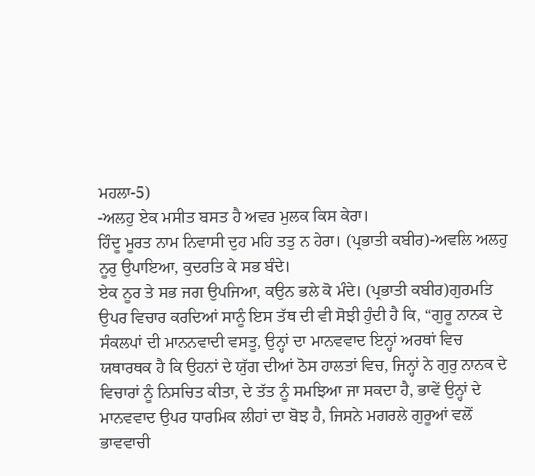ਮਹਲਾ-5)
-ਅਲਹੁ ਏਕ ਮਸੀਤ ਬਸਤ ਹੈ ਅਵਰ ਮੁਲਕ ਕਿਸ ਕੇਰਾ।
ਹਿੰਦੂ ਮੂਰਤ ਨਾਮ ਨਿਵਾਸੀ ਦੁਹ ਮਹਿ ਤਤੁ ਨ ਹੇਰਾ। (ਪ੍ਰਭਾਤੀ ਕਬੀਰ)-ਅਵਲਿ ਅਲਹੁ ਨੂਰੁ ਉਪਾਇਆ, ਕੁਦਰਤਿ ਕੇ ਸਭ ਬੰਦੇ।
ਏਕ ਨੂਰ ਤੇ ਸਭ ਜਗ ਉਪਜਿਆ, ਕਉਨ ਭਲੇ ਕੋ ਮੰਦੇ। (ਪ੍ਰਭਾਤੀ ਕਬੀਰ)ਗੁਰਮਤਿ ਉਪਰ ਵਿਚਾਰ ਕਰਦਿਆਂ ਸਾਨੂੰ ਇਸ ਤੱਥ ਦੀ ਵੀ ਸੋਝੀ ਹੁੰਦੀ ਹੈ ਕਿ, “ਗੁਰੂ ਨਾਨਕ ਦੇ ਸੰਕਲਪਾਂ ਦੀ ਮਾਨਨਵਾਦੀ ਵਸਤੂ, ਉਨ੍ਹਾਂ ਦਾ ਮਾਨਵਵਾਦ ਇਨ੍ਹਾਂ ਅਰਥਾਂ ਵਿਚ ਯਥਾਰਥਕ ਹੈ ਕਿ ਉਹਨਾਂ ਦੇ ਯੁੱਗ ਦੀਆਂ ਠੋਸ ਹਾਲਤਾਂ ਵਿਚ, ਜਿਨ੍ਹਾਂ ਨੇ ਗੁਰੁ ਨਾਨਕ ਦੇ ਵਿਚਾਰਾਂ ਨੂੰ ਨਿਸਚਿਤ ਕੀਤਾ, ਦੇ ਤੱਤ ਨੂੰ ਸਮਝਿਆ ਜਾ ਸਕਦਾ ਹੈ, ਭਾਵੇਂ ਉਨ੍ਹਾਂ ਦੇ ਮਾਨਵਵਾਦ ਉਪਰ ਧਾਰਮਿਕ ਲੀਹਾਂ ਦਾ ਬੋਝ ਹੈ, ਜਿਸਨੇ ਮਗਰਲੇ ਗੁਰੂਆਂ ਵਲੋਂ ਭਾਵਵਾਚੀ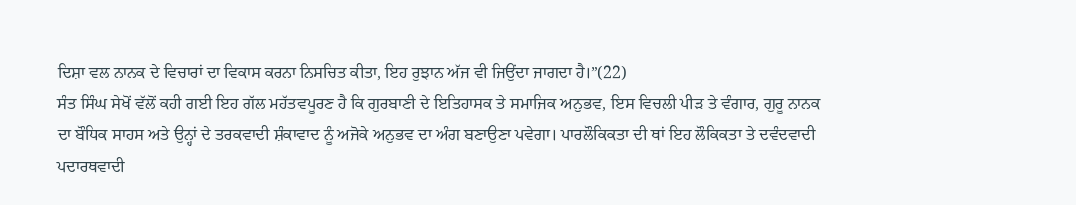ਦਿਸ਼ਾ ਵਲ ਨਾਨਕ ਦੇ ਵਿਚਾਰਾਂ ਦਾ ਵਿਕਾਸ ਕਰਨਾ ਨਿਸਚਿਤ ਕੀਤਾ, ਇਹ ਰੁਝਾਨ ਅੱਜ ਵੀ ਜਿਉਂਦਾ ਜਾਗਦਾ ਹੈ।”(22)
ਸੰਤ ਸਿੰਘ ਸੇਖੋਂ ਵੱਲੋਂ ਕਹੀ ਗਈ ਇਹ ਗੱਲ ਮਹੱਤਵਪੂਰਣ ਹੈ ਕਿ ਗੁਰਬਾਣੀ ਦੇ ਇਤਿਹਾਸਕ ਤੇ ਸਮਾਜਿਕ ਅਨੁਭਵ, ਇਸ ਵਿਚਲੀ ਪੀੜ ਤੇ ਵੰਗਾਰ, ਗੁਰੂ ਨਾਨਕ ਦਾ ਬੌਧਿਕ ਸਾਹਸ ਅਤੇ ਉਨ੍ਹਾਂ ਦੇ ਤਰਕਵਾਦੀ ਸ਼ੰਕਾਵਾਦ ਨੂੰ ਅਜੋਕੇ ਅਨੁਭਵ ਦਾ ਅੰਗ ਬਣਾਉਣਾ ਪਵੇਗਾ। ਪਾਰਲੌਕਿਕਤਾ ਦੀ ਥਾਂ ਇਹ ਲੌਕਿਕਤਾ ਤੇ ਦਵੰਦਵਾਦੀ ਪਦਾਰਥਵਾਦੀ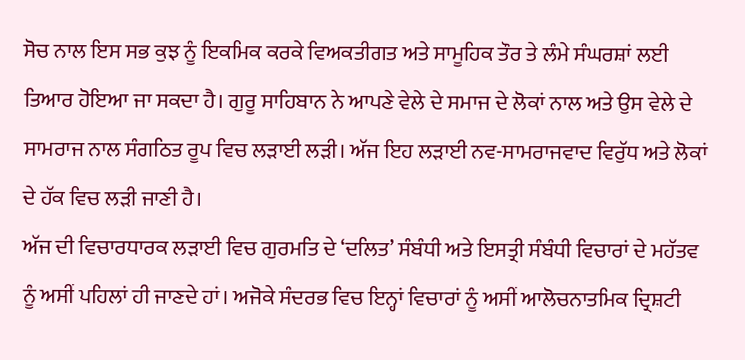ਸੋਚ ਨਾਲ ਇਸ ਸਭ ਕੁਝ ਨੂੰ ਇਕਮਿਕ ਕਰਕੇ ਵਿਅਕਤੀਗਤ ਅਤੇ ਸਾਮੂਹਿਕ ਤੌਰ ਤੇ ਲੰਮੇ ਸੰਘਰਸ਼ਾਂ ਲਈ ਤਿਆਰ ਹੋਇਆ ਜਾ ਸਕਦਾ ਹੈ। ਗੁਰੂ ਸਾਹਿਬਾਨ ਨੇ ਆਪਣੇ ਵੇਲੇ ਦੇ ਸਮਾਜ ਦੇ ਲੋਕਾਂ ਨਾਲ ਅਤੇ ਉਸ ਵੇਲੇ ਦੇ ਸਾਮਰਾਜ ਨਾਲ ਸੰਗਠਿਤ ਰੂਪ ਵਿਚ ਲੜਾਈ ਲੜੀ। ਅੱਜ ਇਹ ਲੜਾਈ ਨਵ-ਸਾਮਰਾਜਵਾਦ ਵਿਰੁੱਧ ਅਤੇ ਲੋਕਾਂ ਦੇ ਹੱਕ ਵਿਚ ਲੜੀ ਜਾਣੀ ਹੈ।
ਅੱਜ ਦੀ ਵਿਚਾਰਧਾਰਕ ਲੜਾਈ ਵਿਚ ਗੁਰਮਤਿ ਦੇ ‘ਦਲਿਤ’ ਸੰਬੰਧੀ ਅਤੇ ਇਸਤ੍ਰੀ ਸੰਬੰਧੀ ਵਿਚਾਰਾਂ ਦੇ ਮਹੱਤਵ ਨੂੰ ਅਸੀਂ ਪਹਿਲਾਂ ਹੀ ਜਾਣਦੇ ਹਾਂ। ਅਜੋਕੇ ਸੰਦਰਭ ਵਿਚ ਇਨ੍ਹਾਂ ਵਿਚਾਰਾਂ ਨੂੰ ਅਸੀਂ ਆਲੋਚਨਾਤਮਿਕ ਦ੍ਰਿਸ਼ਟੀ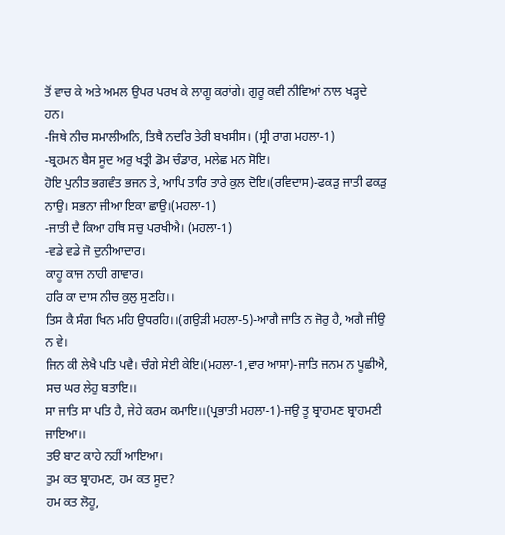ਤੋਂ ਵਾਚ ਕੇ ਅਤੇ ਅਮਲ ਉਪਰ ਪਰਖ ਕੇ ਲਾਗੂ ਕਰਾਂਗੇ। ਗੁਰੂ ਕਵੀ ਨੀਵਿਆਂ ਨਾਲ ਖੜ੍ਹਦੇ ਹਨ।
-ਜਿਥੇ ਨੀਚ ਸਮਾਲੀਅਨਿ, ਤਿਥੈ ਨਦਰਿ ਤੇਰੀ ਬਖਸੀਸ। (ਸ੍ਰੀ ਰਾਗ ਮਹਲਾ-1)
-ਬ੍ਰਹਮਨ ਬੈਸ ਸੂਦ ਅਰੁ ਖਤ੍ਰੀ ਡੋਮ ਚੰਡਾਰ, ਮਲੇਛ ਮਨ ਸੋਇ।
ਹੋਇ ਪੁਨੀਤ ਭਗਵੰਤ ਭਜਨ ਤੇ, ਆਪਿ ਤਾਰਿ ਤਾਰੇ ਕੁਲ ਦੋਇ।(ਰਵਿਦਾਸ)-ਫਕੜੁ ਜਾਤੀ ਫਕੜੁ ਨਾਉ। ਸਭਨਾ ਜੀਆ ਇਕਾ ਛਾਉ।(ਮਹਲਾ-1)
-ਜਾਤੀ ਦੈ ਕਿਆ ਹਥਿ ਸਚੁ ਪਰਖੀਐ। (ਮਹਲਾ-1)
-ਵਡੇ ਵਡੇ ਜੋ ਦੁਨੀਆਦਾਰ।
ਕਾਹੂ ਕਾਜ ਨਾਹੀ ਗਾਵਾਰ।
ਹਰਿ ਕਾ ਦਾਸ ਨੀਚ ਕੁਲੁ ਸੁਣਹਿ।।
ਤਿਸ ਕੈ ਸੰਗ ਖਿਨ ਮਹਿ ਉਧਰਹਿ।।(ਗਉੜੀ ਮਹਲਾ-5)-ਆਗੈ ਜਾਤਿ ਨ ਜੋਰੁ ਹੈ, ਅਗੈ ਜੀਉ ਨ ਵੇ।
ਜਿਨ ਕੀ ਲੇਖੈ ਪਤਿ ਪਵੈ। ਚੰਗੇ ਸੇਈ ਕੇਇ।(ਮਹਲਾ-1,ਵਾਰ ਆਸਾ)-ਜਾਤਿ ਜਨਮ ਨ ਪੂਛੀਐ, ਸਚ ਘਰ ਲੇਹੁ ਬਤਾਇ।।
ਸਾ ਜਾਤਿ ਸਾ ਪਤਿ ਹੈ, ਜੇਹੇ ਕਰਮ ਕਮਾਇ।।(ਪ੍ਰਭਾਤੀ ਮਹਲਾ-1)-ਜਉ ਤੂ ਬ੍ਰਾਹਮਣ ਬ੍ਰਾਹਮਣੀ ਜਾਇਆ।।
ਤੳ ਬਾਟ ਕਾਹੇ ਨਹੀਂ ਆਇਆ।
ਤੁਮ ਕਤ ਬ੍ਰਾਹਮਣ, ਹਮ ਕਤ ਸੂਦ?
ਹਮ ਕਤ ਲੋਹੂ,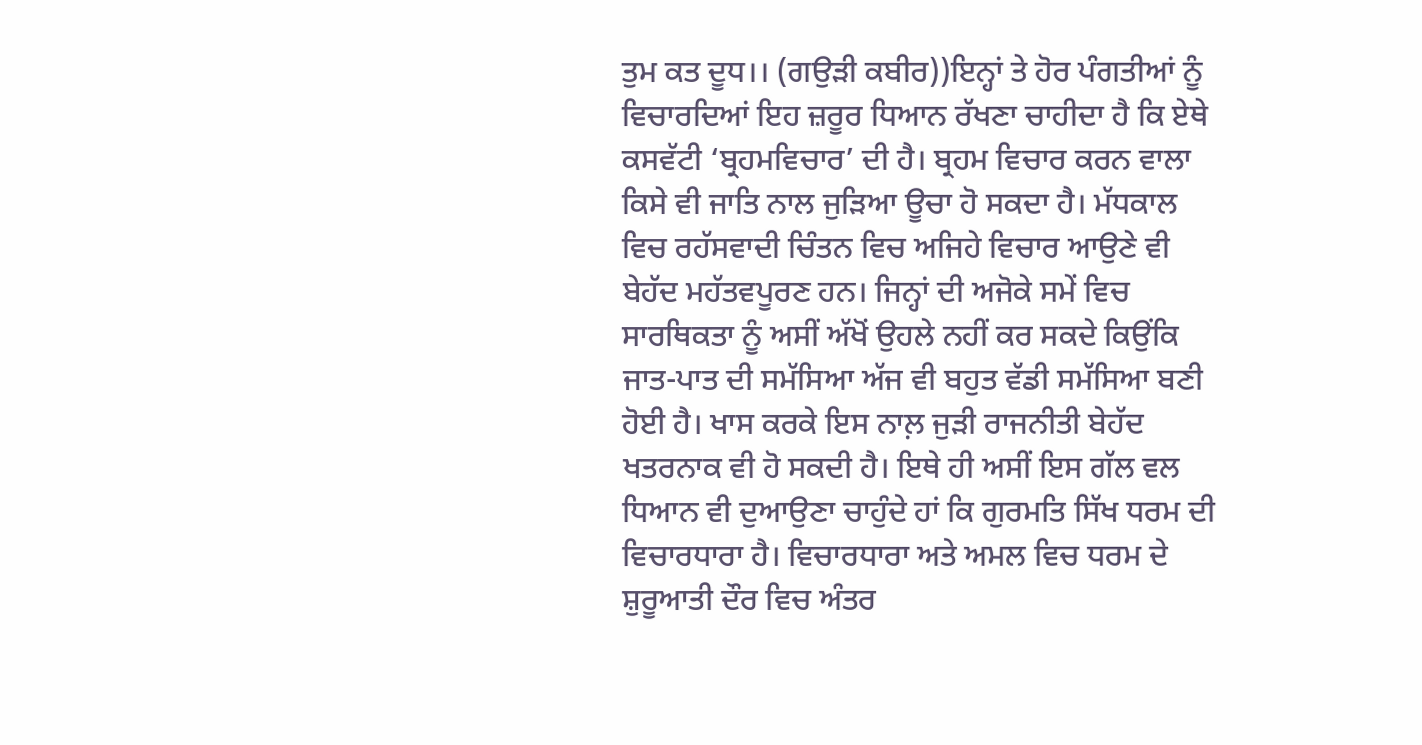ਤੁਮ ਕਤ ਦੂਧ।। (ਗਉੜੀ ਕਬੀਰ))ਇਨ੍ਹਾਂ ਤੇ ਹੋਰ ਪੰਗਤੀਆਂ ਨੂੰ ਵਿਚਾਰਦਿਆਂ ਇਹ ਜ਼ਰੂਰ ਧਿਆਨ ਰੱਖਣਾ ਚਾਹੀਦਾ ਹੈ ਕਿ ਏਥੇ ਕਸਵੱਟੀ ‘ਬ੍ਰਹਮਵਿਚਾਰ’ ਦੀ ਹੈ। ਬ੍ਰਹਮ ਵਿਚਾਰ ਕਰਨ ਵਾਲਾ ਕਿਸੇ ਵੀ ਜਾਤਿ ਨਾਲ ਜੁੜਿਆ ਊਚਾ ਹੋ ਸਕਦਾ ਹੈ। ਮੱਧਕਾਲ ਵਿਚ ਰਹੱਸਵਾਦੀ ਚਿੰਤਨ ਵਿਚ ਅਜਿਹੇ ਵਿਚਾਰ ਆਉਣੇ ਵੀ ਬੇਹੱਦ ਮਹੱਤਵਪੂਰਣ ਹਨ। ਜਿਨ੍ਹਾਂ ਦੀ ਅਜੋਕੇ ਸਮੇਂ ਵਿਚ ਸਾਰਥਿਕਤਾ ਨੂੰ ਅਸੀਂ ਅੱਖੋਂ ਉਹਲੇ ਨਹੀਂ ਕਰ ਸਕਦੇ ਕਿਉਂਕਿ ਜਾਤ-ਪਾਤ ਦੀ ਸਮੱਸਿਆ ਅੱਜ ਵੀ ਬਹੁਤ ਵੱਡੀ ਸਮੱਸਿਆ ਬਣੀ ਹੋਈ ਹੈ। ਖਾਸ ਕਰਕੇ ਇਸ ਨਾਲ਼ ਜੁੜੀ ਰਾਜਨੀਤੀ ਬੇਹੱਦ ਖਤਰਨਾਕ ਵੀ ਹੋ ਸਕਦੀ ਹੈ। ਇਥੇ ਹੀ ਅਸੀਂ ਇਸ ਗੱਲ ਵਲ ਧਿਆਨ ਵੀ ਦੁਆਉਣਾ ਚਾਹੁੰਦੇ ਹਾਂ ਕਿ ਗੁਰਮਤਿ ਸਿੱਖ ਧਰਮ ਦੀ ਵਿਚਾਰਧਾਰਾ ਹੈ। ਵਿਚਾਰਧਾਰਾ ਅਤੇ ਅਮਲ ਵਿਚ ਧਰਮ ਦੇ ਸ਼ੁਰੂਆਤੀ ਦੌਰ ਵਿਚ ਅੰਤਰ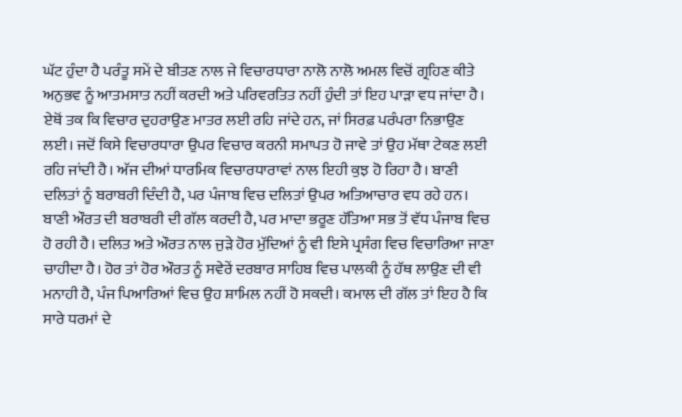ਘੱਟ ਹੁੰਦਾ ਹੈ ਪਰੰਤੂ ਸਮੇਂ ਦੇ ਬੀਤਣ ਨਾਲ ਜੇ ਵਿਚਾਰਧਾਰਾ ਨਾਲੋ ਨਾਲੋ ਅਮਲ ਵਿਚੋਂ ਗ੍ਰਹਿਣ ਕੀਤੇ ਅਨੁਭਵ ਨੂੰ ਆਤਮਸਾਤ ਨਹੀਂ ਕਰਦੀ ਅਤੇ ਪਰਿਵਰਤਿਤ ਨਹੀਂ ਹੁੰਦੀ ਤਾਂ ਇਹ ਪਾੜਾ ਵਧ ਜਾਂਦਾ ਹੈ। ਏਥੋਂ ਤਕ ਕਿ ਵਿਚਾਰ ਦੁਹਰਾਉਣ ਮਾਤਰ ਲਈ ਰਹਿ ਜਾਂਦੇ ਹਨ, ਜਾਂ ਸਿਰਫ਼ ਪਰੰਪਰਾ ਨਿਭਾਉਣ ਲਈ। ਜਦੋਂ ਕਿਸੇ ਵਿਚਾਰਧਾਰਾ ਉਪਰ ਵਿਚਾਰ ਕਰਨੀ ਸਮਾਪਤ ਹੋ ਜਾਵੇ ਤਾਂ ਉਹ ਮੱਥਾ ਟੇਕਣ ਲਈ ਰਹਿ ਜਾਂਦੀ ਹੈ। ਅੱਜ ਦੀਆਂ ਧਾਰਮਿਕ ਵਿਚਾਰਧਾਰਾਵਾਂ ਨਾਲ ਇਹੀ ਕੁਝ ਹੋ ਰਿਹਾ ਹੈ। ਬਾਣੀ ਦਲਿਤਾਂ ਨੂੰ ਬਰਾਬਰੀ ਦਿੰਦੀ ਹੈ, ਪਰ ਪੰਜਾਬ ਵਿਚ ਦਲਿਤਾਂ ਉਪਰ ਅਤਿਆਚਾਰ ਵਧ ਰਹੇ ਹਨ। ਬਾਣੀ ਔਰਤ ਦੀ ਬਰਾਬਰੀ ਦੀ ਗੱਲ ਕਰਦੀ ਹੈ, ਪਰ ਮਾਦਾ ਭਰੂਣ ਹੱਤਿਆ ਸਭ ਤੋਂ ਵੱਧ ਪੰਜਾਬ ਵਿਚ ਹੋ ਰਹੀ ਹੈ। ਦਲਿਤ ਅਤੇ ਔਰਤ ਨਾਲ ਜੁੜੇ ਹੋਰ ਮੁੱਦਿਆਂ ਨੂੰ ਵੀ ਇਸੇ ਪ੍ਰਸੰਗ ਵਿਚ ਵਿਚਾਰਿਆ ਜਾਣਾ ਚਾਹੀਦਾ ਹੈ। ਹੋਰ ਤਾਂ ਹੋਰ ਔਰਤ ਨੂੰ ਸਵੇਰੇਂ ਦਰਬਾਰ ਸਾਹਿਬ ਵਿਚ ਪਾਲਕੀ ਨੂੰ ਹੱਥ ਲਾਉਣ ਦੀ ਵੀ ਮਨਾਹੀ ਹੈ, ਪੰਜ ਪਿਆਰਿਆਂ ਵਿਚ ਉਹ ਸ਼ਾਮਿਲ ਨਹੀਂ ਹੋ ਸਕਦੀ। ਕਮਾਲ ਦੀ ਗੱਲ ਤਾਂ ਇਹ ਹੈ ਕਿ ਸਾਰੇ ਧਰਮਾਂ ਦੇ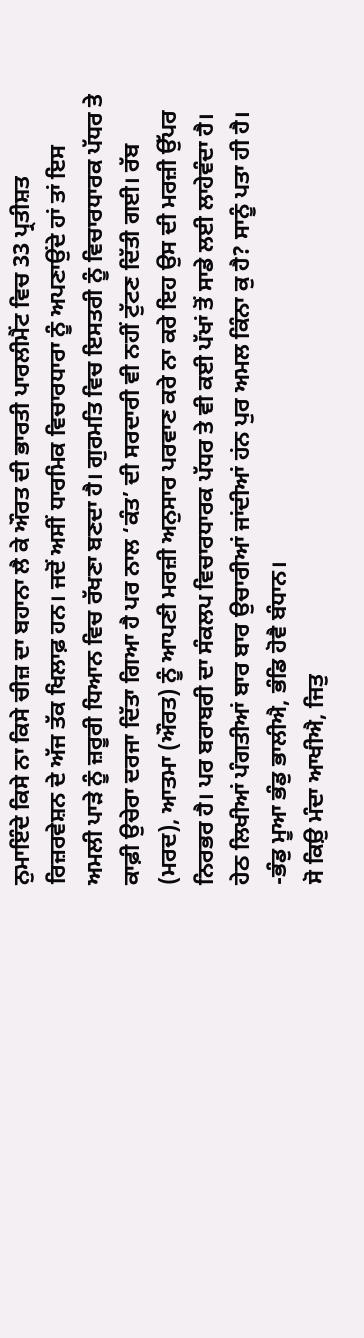ਨੁਮਾਇੰਦੇ ਕਿਸੇ ਨਾ ਕਿਸੇ ਚੀਜ਼ ਦਾ ਬਹਾਨਾ ਲੈ ਕੇ ਔਰਤ ਦੀ ਭਾਰਤੀ ਪਾਰਲੀਮੈਂਟ ਵਿਚ 33 ਪ੍ਰਤੀਸ਼ਤ ਰਿਜ਼ਰਵੇਸ਼ਨ ਦੇ ਅੱਜ ਤੱਕ ਖਿਲਾਫ਼ ਹਨ। ਜਦੋਂ ਅਸੀਂ ਧਾਰਮਿਕ ਵਿਚਾਰਧਾਰਾ ਨੂੰ ਅਪਣਾਉਂਦੇ ਹਾਂ ਤਾਂ ਇਸ ਅਮਲੀ ਪਾੜੇ ਨੂੰ ਜ਼ਰੂਰੀ ਧਿਆਨ ਵਿਚ ਰੱਖਣਾ ਬਣਦਾ ਹੈ। ਗੁਰਮਤਿ ਵਿਚ ਇਸਤਰੀ ਨੂੰ ਵਿਚਾਰਧਾਰਕ ਪੱਧਰ ਤੇ ਕਾਫ਼ੀ ਉਚੇਰਾ ਦਰਜਾ ਦਿੱਤਾ ਗਿਆ ਹੈ ਪਰ ਨਾਲ ‘ਕੰਤ’ ਦੀ ਸਰਦਾਰੀ ਵੀ ਨਹੀਂ ਟੁੱਟਣ ਦਿੱਤੀ ਗਈ। ਰੱਬ (ਮਰਦ), ਆਤਮਾ (ਔਰਤ) ਨੂੰ ਆਪਣੀ ਮਰਜ਼ੀ ਅਨੁਸਾਰ ਪਰਵਾਣ ਕਰੇ ਨਾ ਕਰੇ ਇਹ ਉਸ ਦੀ ਮਰਜ਼ੀ ਉੱਪਰ ਨਿਰਭਰ ਹੈ। ਪਰ ਬਰਾਬਰੀ ਦਾ ਸੰਕਲਪ ਵਿਚਾਰਧਾਰਕ ਪੱਧਰ ਤੇ ਵੀ ਕਈ ਪੱਖਾਂ ਤੋਂ ਸਾਡੇ ਲਈ ਲਾਹੇਵੰਦਾ ਹੈ। ਹੇਠ ਲਿਖੀਆਂ ਪੰਗਤੀਆਂ ਬਾਰ ਬਾਰ ਉਚਾਰੀਆਂ ਜਾਂਦੀਆਂ ਹਂਨ ਪੁਰ ਅਮਲ ਕਿੰਨਾ ਕੁ ਹੈ? ਸਾਨੂੰ ਪਤਾ ਹੀ ਹੈ।
-ਭੰਡੁ ਮੂਆ ਭੰਡੁ ਭਾਲੀਐ, ਭੰਡਿ ਹੋਵੈ ਬੰਧਾਨ।
ਸੋ ਕਿਉ਼ ਮੰਦਾ ਆਖੀਐ, ਜਿਤੁ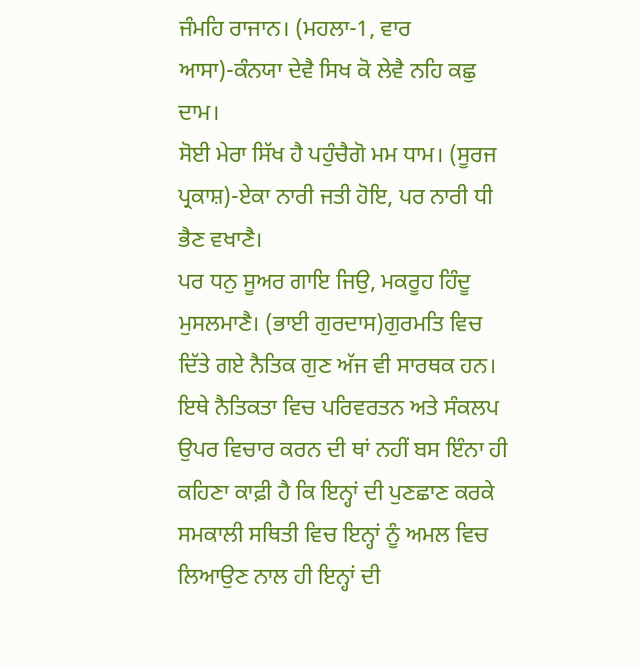ਜੰਮਹਿ ਰਾਜਾਨ। (ਮਹਲਾ-1, ਵਾਰ ਆਸਾ)-ਕੰਨਯਾ ਦੇਵੈ ਸਿਖ ਕੋ ਲੇਵੈ ਨਹਿ ਕਛੁ ਦਾਮ।
ਸੋਈ ਮੇਰਾ ਸਿੱਖ ਹੈ ਪਹੁੰਚੈਗੋ ਮਮ ਧਾਮ। (ਸੂਰਜ ਪ੍ਰਕਾਸ਼)-ਏਕਾ ਨਾਰੀ ਜਤੀ ਹੋਇ, ਪਰ ਨਾਰੀ ਧੀ ਭੈਣ ਵਖਾਣੈ।
ਪਰ ਧਨੁ ਸੂਅਰ ਗਾਇ ਜਿਉ, ਮਕਰੂਹ ਹਿੰਦੂ ਮੁਸਲਮਾਣੈ। (ਭਾਈ ਗੁਰਦਾਸ)ਗੁਰਮਤਿ ਵਿਚ ਦਿੱਤੇ ਗਏ ਨੈਤਿਕ ਗੁਣ ਅੱਜ ਵੀ ਸਾਰਥਕ ਹਨ। ਇਥੇ ਨੈਤਿਕਤਾ ਵਿਚ ਪਰਿਵਰਤਨ ਅਤੇ ਸੰਕਲਪ ਉਪਰ ਵਿਚਾਰ ਕਰਨ ਦੀ ਥਾਂ ਨਹੀਂ ਬਸ ਇੰਨਾ ਹੀ ਕਹਿਣਾ ਕਾਫ਼ੀ ਹੈ ਕਿ ਇਨ੍ਹਾਂ ਦੀ ਪੁਣਛਾਣ ਕਰਕੇ ਸਮਕਾਲੀ ਸਥਿਤੀ ਵਿਚ ਇਨ੍ਹਾਂ ਨੂੰ ਅਮਲ ਵਿਚ ਲਿਆਉਣ ਨਾਲ ਹੀ ਇਨ੍ਹਾਂ ਦੀ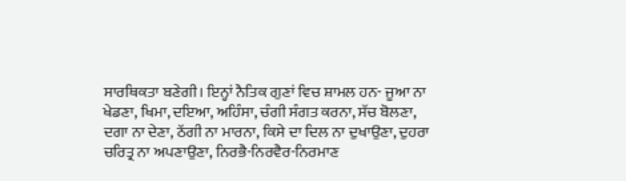ਸਾਰਥਿਕਤਾ ਬਣੇਗੀ। ਇਨ੍ਹਾਂ ਨੈਤਿਕ ਗੁਣਾਂ ਵਿਚ ਸ਼ਾਮਲ ਹਨ- ਜੂਆ ਨਾ ਖੇਡਣਾ, ਖਿਮਾ, ਦਇਆ, ਅਹਿੰਸਾ, ਚੰਗੀ ਸੰਗਤ ਕਰਨਾ, ਸੱਚ ਬੋਲਣਾ, ਦਗਾ ਨਾ ਦੇਣਾ, ਠੱਗੀ ਨਾ ਮਾਰਨਾ, ਕਿਸੇ ਦਾ ਦਿਲ ਨਾ ਦੁਖਾਉਣਾ, ਦੁਹਰਾ ਚਰਿਤ੍ਰ ਨਾ ਅਪਣਾਉਣਾ, ਨਿਰਭੈ-ਨਿਰਵੈਰ-ਨਿਰਮਾਣ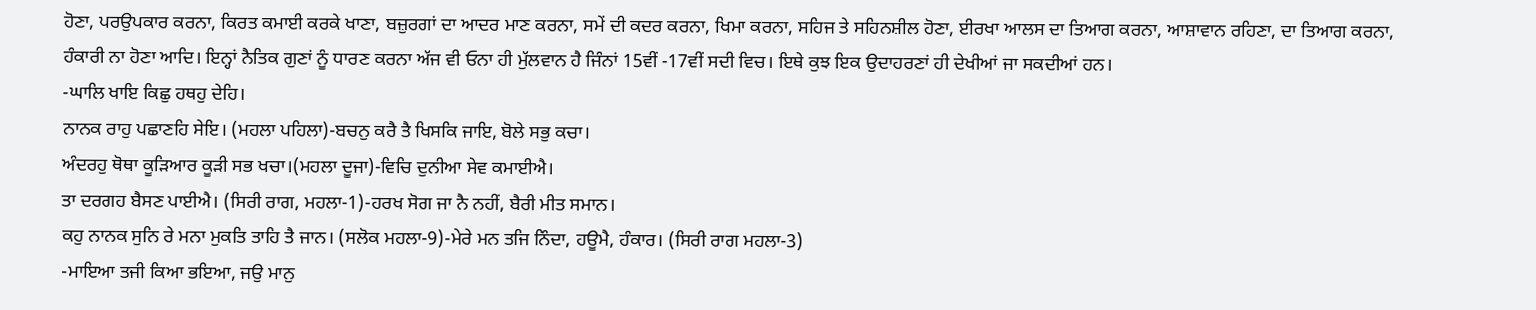ਹੋਣਾ, ਪਰਉਪਕਾਰ ਕਰਨਾ, ਕਿਰਤ ਕਮਾਈ ਕਰਕੇ ਖਾਣਾ, ਬਜ਼ੁਰਗਾਂ ਦਾ ਆਦਰ ਮਾਣ ਕਰਨਾ, ਸਮੇਂ ਦੀ ਕਦਰ ਕਰਨਾ, ਖਿਮਾ ਕਰਨਾ, ਸਹਿਜ ਤੇ ਸਹਿਨਸ਼ੀਲ ਹੋਣਾ, ਈਰਖਾ ਆਲਸ ਦਾ ਤਿਆਗ ਕਰਨਾ, ਆਸ਼ਾਵਾਨ ਰਹਿਣਾ, ਦਾ ਤਿਆਗ ਕਰਨਾ, ਹੰਕਾਰੀ ਨਾ ਹੋਣਾ ਆਦਿ। ਇਨ੍ਹਾਂ ਨੈਤਿਕ ਗੁਣਾਂ ਨੂੰ ਧਾਰਣ ਕਰਨਾ ਅੱਜ ਵੀ ਓਨਾ ਹੀ ਮੁੱਲਵਾਨ ਹੈ ਜਿੰਨਾਂ 15ਵੀਂ -17ਵੀਂ ਸਦੀ ਵਿਚ। ਇਥੇ ਕੁਝ ਇਕ ਉਦਾਹਰਣਾਂ ਹੀ ਦੇਖੀਆਂ ਜਾ ਸਕਦੀਆਂ ਹਨ।
-ਘਾਲਿ ਖਾਇ ਕਿਛੁ ਹਥਹੁ ਦੇਹਿ।
ਨਾਨਕ ਰਾਹੁ ਪਛਾਣਹਿ ਸੇਇ। (ਮਹਲਾ ਪਹਿਲਾ)-ਬਚਨੁ ਕਰੈ ਤੈ ਖਿਸਕਿ ਜਾਇ, ਬੋਲੇ ਸਭੁ ਕਚਾ।
ਅੰਦਰਹੁ ਥੋਥਾ ਕੂੜਿਆਰ ਕੂੜੀ ਸਭ ਖਚਾ।(ਮਹਲਾ ਦੂਜਾ)-ਵਿਚਿ ਦੁਨੀਆ ਸੇਵ ਕਮਾਈਐ।
ਤਾ ਦਰਗਹ ਬੈਸਣ ਪਾਈਐ। (ਸਿਰੀ ਰਾਗ, ਮਹਲਾ-1)-ਹਰਖ ਸੋਗ ਜਾ ਨੈ ਨਹੀਂ, ਬੈਰੀ ਮੀਤ ਸਮਾਨ।
ਕਹੁ ਨਾਨਕ ਸੁਨਿ ਰੇ ਮਨਾ ਮੁਕਤਿ ਤਾਹਿ ਤੈ ਜਾਨ। (ਸਲੋਕ ਮਹਲਾ-9)-ਮੇਰੇ ਮਨ ਤਜਿ ਨਿੰਦਾ, ਹਊਮੈ, ਹੰਕਾਰ। (ਸਿਰੀ ਰਾਗ ਮਹਲਾ-3)
-ਮਾਇਆ ਤਜੀ ਕਿਆ ਭਇਆ, ਜਉ ਮਾਨੁ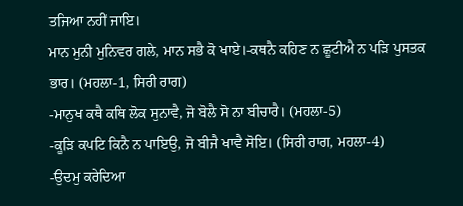ਤਜਿਆ ਨਹੀਂ ਜਾਇ।
ਮਾਨ ਮੁਨੀ ਮੁਨਿਵਰ ਗਲੇ, ਮਾਨ ਸਭੈ ਕੋ ਖਾਏ।-ਕਥਨੈ ਕਹਿਣ ਨ ਛੂਟੀਐ ਨ ਪੜਿ ਪੁਸਤਕ ਭਾਰ। (ਮਹਲਾ-1, ਸਿਰੀ ਰਾਗ)
-ਮਾਨੁਖ ਕਥੈ ਕਥਿ ਲੋਕ ਸੁਨਾਵੈ, ਜੋ ਬੋਲੈ ਸੋ ਨਾ ਬੀਚਾਰੈ। (ਮਹਲਾ-5)
-ਕੂੜਿ ਕਪਟਿ ਕਿਨੈ ਨ ਪਾਇਉ, ਜੋ ਬੀਜੈ ਖਾਵੈ ਸੋਇ। (ਸਿਰੀ ਰਾਗ, ਮਹਲਾ-4)
-ਉਦਮੁ ਕਰੇਦਿਆ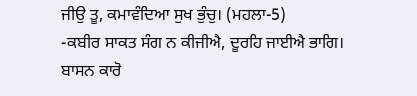ਜੀਉ ਤੂ, ਕਮਾਵੰਦਿਆ ਸੁਖ ਭੁੰਚੁ। (ਮਹਲਾ-5)
-ਕਬੀਰ ਸਾਕਤ ਸੰਗ ਨ ਕੀਜੀਐ, ਦੂਰਹਿ ਜਾਈਐ ਭਾਗਿ।
ਬਾਸਨ ਕਾਰੋ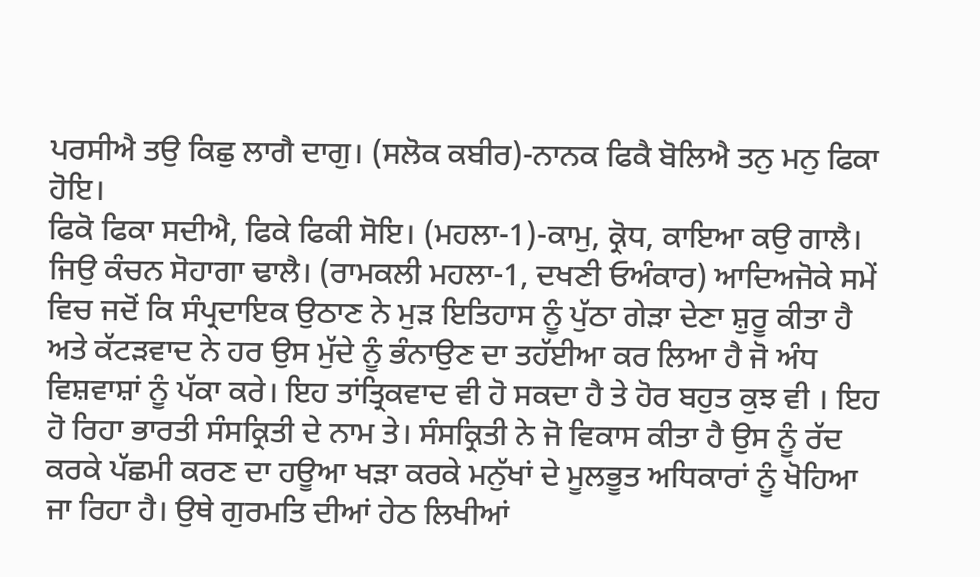ਪਰਸੀਐ ਤਉ ਕਿਛੁ ਲਾਗੈ ਦਾਗੁ। (ਸਲੋਕ ਕਬੀਰ)-ਨਾਨਕ ਫਿਕੈ ਬੋਲਿਐ ਤਨੁ ਮਨੁ ਫਿਕਾ ਹੋਇ।
ਫਿਕੋ ਫਿਕਾ ਸਦੀਐ, ਫਿਕੇ ਫਿਕੀ ਸੋਇ। (ਮਹਲਾ-1)-ਕਾਮੁ, ਕ੍ਰੋਧ, ਕਾਇਆ ਕਉ ਗਾਲੈ।
ਜਿਉ ਕੰਚਨ ਸੋਹਾਗਾ ਢਾਲੈ। (ਰਾਮਕਲੀ ਮਹਲਾ-1, ਦਖਣੀ ਓਅੰਕਾਰ) ਆਦਿਅਜੋਕੇ ਸਮੇਂ ਵਿਚ ਜਦੋਂ ਕਿ ਸੰਪ੍ਰਦਾਇਕ ਉਠਾਣ ਨੇ ਮੁੜ ਇਤਿਹਾਸ ਨੂੰ ਪੁੱਠਾ ਗੇੜਾ ਦੇਣਾ ਸ਼ੁਰੂ ਕੀਤਾ ਹੈ ਅਤੇ ਕੱਟੜਵਾਦ ਨੇ ਹਰ ਉਸ ਮੁੱਦੇ ਨੂੰ ਭੰਨਾਉਣ ਦਾ ਤਹੱਈਆ ਕਰ ਲਿਆ ਹੈ ਜੋ ਅੰਧ ਵਿਸ਼ਵਾਸ਼ਾਂ ਨੂੰ ਪੱਕਾ ਕਰੇ। ਇਹ ਤਾਂਤ੍ਰਿਕਵਾਦ ਵੀ ਹੋ ਸਕਦਾ ਹੈ ਤੇ ਹੋਰ ਬਹੁਤ ਕੁਝ ਵੀ । ਇਹ ਹੋ ਰਿਹਾ ਭਾਰਤੀ ਸੰਸਕ੍ਰਿਤੀ ਦੇ ਨਾਮ ਤੇ। ਸੰਸਕ੍ਰਿਤੀ ਨੇ ਜੋ ਵਿਕਾਸ ਕੀਤਾ ਹੈ ਉਸ ਨੂੰ ਰੱਦ ਕਰਕੇ ਪੱਛਮੀ ਕਰਣ ਦਾ ਹਊਆ ਖੜਾ ਕਰਕੇ ਮਨੁੱਖਾਂ ਦੇ ਮੂਲਭੂਤ ਅਧਿਕਾਰਾਂ ਨੂੰ ਖੋਹਿਆ ਜਾ ਰਿਹਾ ਹੈ। ਉਥੇ ਗੁਰਮਤਿ ਦੀਆਂ ਹੇਠ ਲਿਖੀਆਂ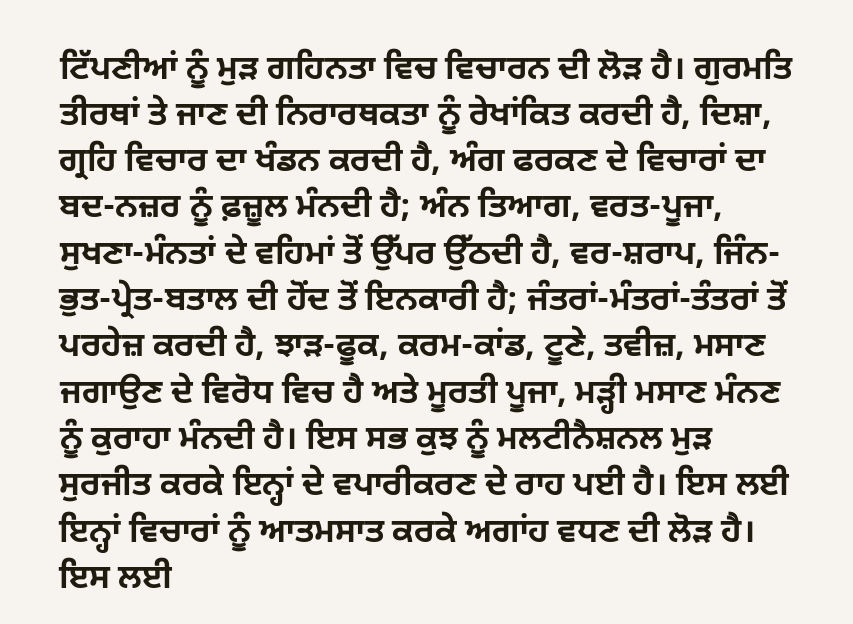ਟਿੱਪਣੀਆਂ ਨੂੰ ਮੁੜ ਗਹਿਨਤਾ ਵਿਚ ਵਿਚਾਰਨ ਦੀ ਲੋੜ ਹੈ। ਗੁਰਮਤਿ ਤੀਰਥਾਂ ਤੇ ਜਾਣ ਦੀ ਨਿਰਾਰਥਕਤਾ ਨੂੰ ਰੇਖਾਂਕਿਤ ਕਰਦੀ ਹੈ, ਦਿਸ਼ਾ, ਗ੍ਰਹਿ ਵਿਚਾਰ ਦਾ ਖੰਡਨ ਕਰਦੀ ਹੈ, ਅੰਗ ਫਰਕਣ ਦੇ ਵਿਚਾਰਾਂ ਦਾ ਬਦ-ਨਜ਼ਰ ਨੂੰ ਫ਼ਜ਼ੂਲ ਮੰਨਦੀ ਹੈ; ਅੰਨ ਤਿਆਗ, ਵਰਤ-ਪੂਜਾ, ਸੁਖਣਾ-ਮੰਨਤਾਂ ਦੇ ਵਹਿਮਾਂ ਤੋਂ ਉੱਪਰ ਉੱਠਦੀ ਹੈ, ਵਰ-ਸ਼ਰਾਪ, ਜਿੰਨ-ਭੁਤ-ਪ੍ਰੇਤ-ਬਤਾਲ ਦੀ ਹੋਂਦ ਤੋਂ ਇਨਕਾਰੀ ਹੈ; ਜੰਤਰਾਂ-ਮੰਤਰਾਂ-ਤੰਤਰਾਂ ਤੋਂ ਪਰਹੇਜ਼ ਕਰਦੀ ਹੈ, ਝਾੜ-ਫੂਕ, ਕਰਮ-ਕਾਂਡ, ਟੂਣੇ, ਤਵੀਜ਼, ਮਸਾਣ ਜਗਾਉਣ ਦੇ ਵਿਰੋਧ ਵਿਚ ਹੈ ਅਤੇ ਮੂਰਤੀ ਪੂਜਾ, ਮੜ੍ਹੀ ਮਸਾਣ ਮੰਨਣ ਨੂੰ ਕੁਰਾਹਾ ਮੰਨਦੀ ਹੈ। ਇਸ ਸਭ ਕੁਝ ਨੂੰ ਮਲਟੀਨੈਸ਼ਨਲ ਮੁੜ ਸੁਰਜੀਤ ਕਰਕੇ ਇਨ੍ਹਾਂ ਦੇ ਵਪਾਰੀਕਰਣ ਦੇ ਰਾਹ ਪਈ ਹੈ। ਇਸ ਲਈ ਇਨ੍ਹਾਂ ਵਿਚਾਰਾਂ ਨੂੰ ਆਤਮਸਾਤ ਕਰਕੇ ਅਗਾਂਹ ਵਧਣ ਦੀ ਲੋੜ ਹੈ। ਇਸ ਲਈ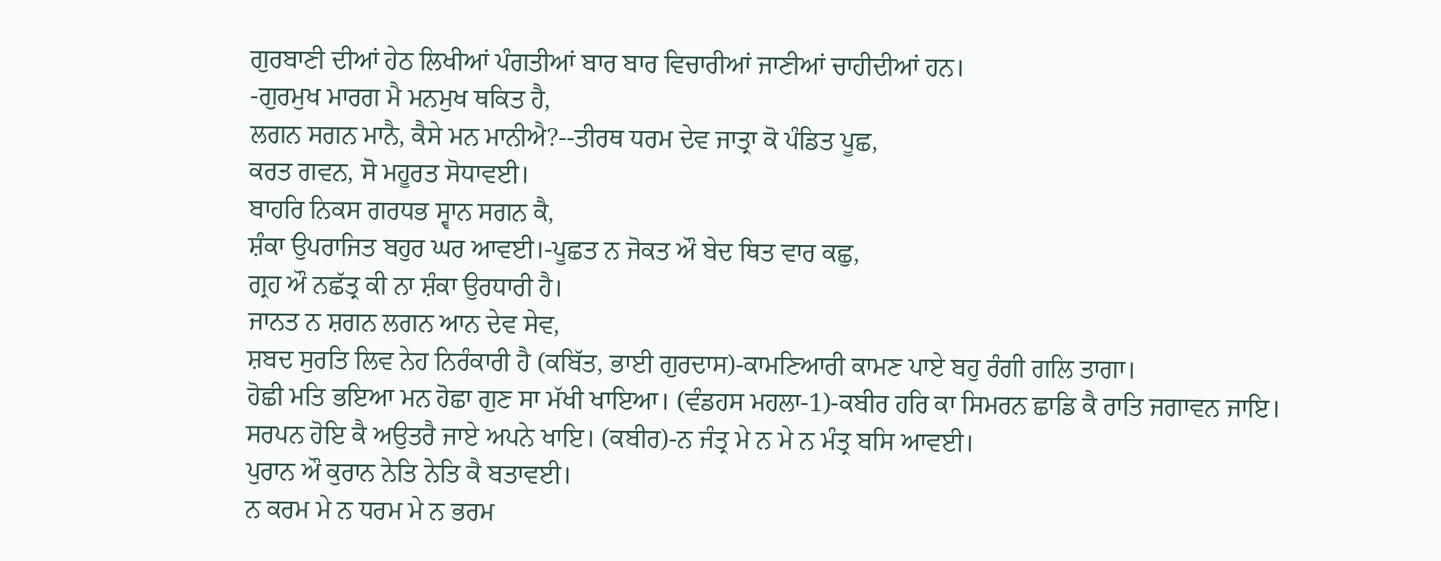ਗੁਰਬਾਣੀ ਦੀਆਂ ਹੇਠ ਲਿਖੀਆਂ ਪੰਗਤੀਆਂ ਬਾਰ ਬਾਰ ਵਿਚਾਰੀਆਂ ਜਾਣੀਆਂ ਚਾਹੀਦੀਆਂ ਹਨ।
-ਗੁਰਮੁਖ ਮਾਰਗ ਮੈ ਮਨਮੁਖ ਥਕਿਤ ਹੈ,
ਲਗਨ ਸਗਨ ਮਾਨੈ, ਕੈਸੇ ਮਨ ਮਾਨੀਐ?--ਤੀਰਥ ਧਰਮ ਦੇਵ ਜਾਤ੍ਰਾ ਕੋ ਪੰਡਿਤ ਪੂਛ,
ਕਰਤ ਗਵਨ, ਸੋ ਮਹੂਰਤ ਸੋਧਾਵਈ।
ਬਾਹਰਿ ਨਿਕਸ ਗਰਧਭ ਸ੍ਵਾਨ ਸਗਨ ਕੈ,
ਸ਼ੰਕਾ ਉਪਰਾਜਿਤ ਬਹੁਰ ਘਰ ਆਵਈ।-ਪੂਛਤ ਨ ਜੋਕਤ ਔ ਬੇਦ ਥਿਤ ਵਾਰ ਕਛੁ,
ਗ੍ਰਹ ਔ ਨਛੱਤ੍ਰ ਕੀ ਨਾ ਸ਼ੰਕਾ ਉਰਧਾਰੀ ਹੈ।
ਜਾਨਤ ਨ ਸ਼ਗਨ ਲਗਨ ਆਨ ਦੇਵ ਸੇਵ,
ਸ਼ਬਦ ਸੁਰਤਿ ਲਿਵ ਨੇਹ ਨਿਰੰਕਾਰੀ ਹੈ (ਕਬਿੱਤ, ਭਾਈ ਗੁਰਦਾਸ)-ਕਾਮਣਿਆਰੀ ਕਾਮਣ ਪਾਏ ਬਹੁ ਰੰਗੀ ਗਲਿ ਤਾਗਾ।
ਹੋਛੀ ਮਤਿ ਭਇਆ ਮਨ ਹੋਛਾ ਗੁਣ ਸਾ ਮੱਖੀ ਖਾਇਆ। (ਵੰਡਹਸ ਮਹਲਾ-1)-ਕਬੀਰ ਹਰਿ ਕਾ ਸਿਮਰਨ ਛਾਡਿ ਕੈ ਰਾਤਿ ਜਗਾਵਨ ਜਾਇ।
ਸਰਪਨ ਹੋਇ ਕੈ ਅਉਤਰੈ ਜਾਏ ਅਪਨੇ ਖਾਇ। (ਕਬੀਰ)-ਨ ਜੰਤ੍ਰ ਮੇ ਨ ਮੇ ਨ ਮੰਤ੍ਰ ਬਸਿ ਆਵਈ।
ਪੁਰਾਨ ਔ ਕੁਰਾਨ ਨੇਤਿ ਨੇਤਿ ਕੈ ਬਤਾਵਈ।
ਨ ਕਰਮ ਮੇ ਨ ਧਰਮ ਮੇ ਨ ਭਰਮ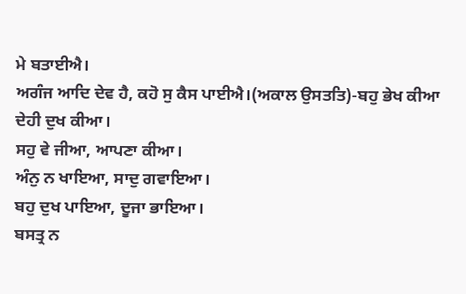ਮੇ ਬਤਾਈਐ।
ਅਗੰਜ ਆਦਿ ਦੇਵ ਹੈ, ਕਹੋ ਸੁ ਕੈਸ ਪਾਈਐ।(ਅਕਾਲ ਉਸਤਤਿ)-ਬਹੁ ਭੇਖ ਕੀਆ ਦੇਹੀ ਦੁਖ ਕੀਆ।
ਸਹੁ ਵੇ ਜੀਆ, ਆਪਣਾ ਕੀਆ।
ਅੰਨੁ ਨ ਖਾਇਆ, ਸਾਦੁ ਗਵਾਇਆ।
ਬਹੁ ਦੁਖ ਪਾਇਆ, ਦੂਜਾ ਭਾਇਆ।
ਬਸਤ੍ਰ ਨ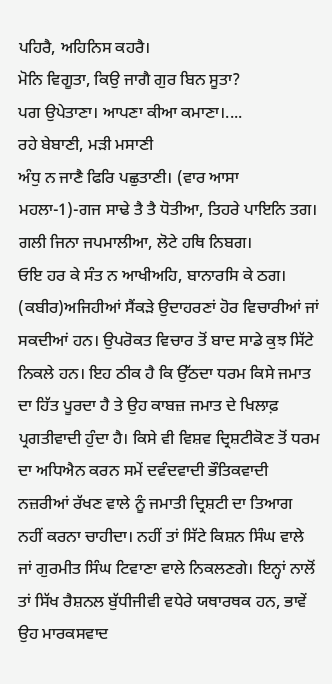ਪਹਿਰੈ, ਅਹਿਨਿਸ ਕਹਰੈ।
ਮੋਨਿ ਵਿਗੂਤਾ, ਕਿਉ ਜਾਗੈ ਗੁਰ ਬਿਨ ਸੂਤਾ?
ਪਗ ਉਪੇਤਾਣਾ। ਆਪਣਾ ਕੀਆ ਕਮਾਣਾ।....
ਰਹੇ ਬੇਬਾਣੀ, ਮੜੀ ਮਸਾਣੀ
ਅੰਧੁ ਨ ਜਾਣੈ ਫਿਰਿ ਪਛੁਤਾਣੀ। (ਵਾਰ ਆਸਾ ਮਹਲਾ-1)-ਗਜ ਸਾਢੇ ਤੈ ਤੈ ਧੋਤੀਆ, ਤਿਹਰੇ ਪਾਇਨਿ ਤਗ।
ਗਲੀ ਜਿਨਾ ਜਪਮਾਲੀਆ, ਲੋਟੇ ਹਥਿ ਨਿਬਗ।
ਓਇ ਹਰ ਕੇ ਸੰਤ ਨ ਆਖੀਅਹਿ, ਬਾਨਾਰਸਿ ਕੇ ਠਗ। (ਕਬੀਰ)ਅਜਿਹੀਆਂ ਸੈਂਕੜੇ ਉਦਾਹਰਣਾਂ ਹੋਰ ਵਿਚਾਰੀਆਂ ਜਾਂ ਸਕਦੀਆਂ ਹਨ। ਉਪਰੋਕਤ ਵਿਚਾਰ ਤੋਂ ਬਾਦ ਸਾਡੇ ਕੁਝ ਸਿੱਟੇ ਨਿਕਲੇ ਹਨ। ਇਹ ਠੀਕ ਹੈ ਕਿ ਉੱਠਦਾ ਧਰਮ ਕਿਸੇ ਜਮਾਤ ਦਾ ਹਿੱਤ ਪੂਰਦਾ ਹੈ ਤੇ ਉਹ ਕਾਬਜ਼ ਜਮਾਤ ਦੇ ਖਿਲਾਫ਼ ਪ੍ਰਗਤੀਵਾਦੀ ਹੁੰਦਾ ਹੈ। ਕਿਸੇ ਵੀ ਵਿਸ਼ਵ ਦ੍ਰਿਸ਼ਟੀਕੋਣ ਤੋਂ ਧਰਮ ਦਾ ਅਧਿਐਨ ਕਰਨ ਸਮੇਂ ਦਵੰਦਵਾਦੀ ਭੌਤਿਕਵਾਦੀ ਨਜ਼ਰੀਆਂ ਰੱਖਣ ਵਾਲੇ ਨੂੰ ਜਮਾਤੀ ਦ੍ਰਿਸ਼ਟੀ ਦਾ ਤਿਆਗ ਨਹੀਂ ਕਰਨਾ ਚਾਹੀਦਾ। ਨਹੀਂ ਤਾਂ ਸਿੱਟੇ ਕਿਸ਼ਨ ਸਿੰਘ ਵਾਲੇ ਜਾਂ ਗੁਰਮੀਤ ਸਿੰਘ ਟਿਵਾਣਾ ਵਾਲੇ ਨਿਕਲਣਗੇ। ਇਨ੍ਹਾਂ ਨਾਲੋਂ ਤਾਂ ਸਿੱਖ ਰੈਸ਼ਨਲ ਬੁੱਧੀਜੀਵੀ ਵਧੇਰੇ ਯਥਾਰਥਕ ਹਨ, ਭਾਵੇਂ ਉਹ ਮਾਰਕਸਵਾਦ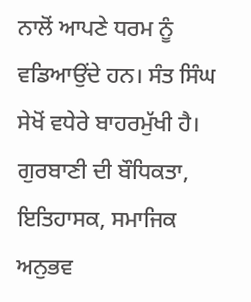ਨਾਲੋਂ ਆਪਣੇ ਧਰਮ ਨੂੰ ਵਡਿਆਉਂਦੇ ਹਨ। ਸੰਤ ਸਿੰਘ ਸੇਖੋਂ ਵਧੇਰੇ ਬਾਹਰਮੁੱਖੀ ਹੈ। ਗੁਰਬਾਣੀ ਦੀ ਬੌਧਿਕਤਾ, ਇਤਿਹਾਸਕ, ਸਮਾਜਿਕ ਅਨੁਭਵ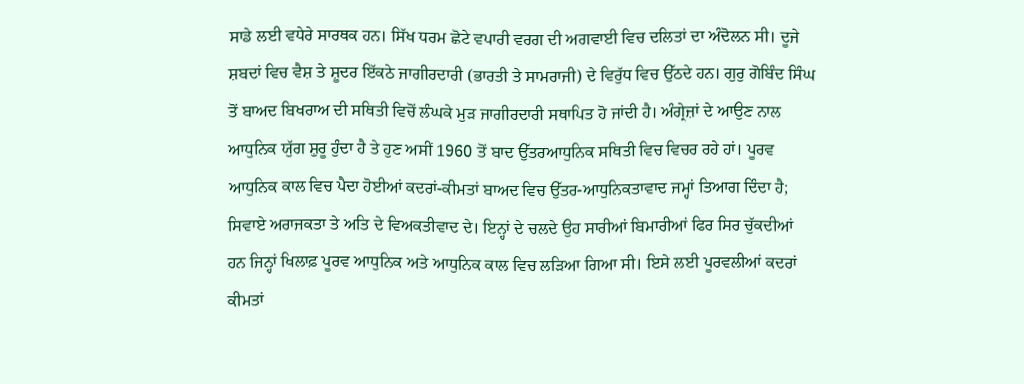ਸਾਡੇ ਲਈ ਵਧੇਰੇ ਸਾਰਥਕ ਹਨ। ਸਿੱਖ ਧਰਮ ਛੋਟੇ ਵਪਾਰੀ ਵਰਗ ਦੀ ਅਗਵਾਈ ਵਿਚ ਦਲਿਤਾਂ ਦਾ ਅੰਦੋਲਨ ਸੀ। ਦੂਜੇ ਸ਼ਬਦਾਂ ਵਿਚ ਵੈਸ਼ ਤੇ ਸ਼ੂਦਰ ਇੱਕਠੇ ਜਾਗੀਰਦਾਰੀ (ਭਾਰਤੀ ਤੇ ਸਾਮਰਾਜੀ) ਦੇ ਵਿਰੁੱਧ ਵਿਚ ਉੱਠਦੇ ਹਨ। ਗੁਰੁ ਗੋਬਿੰਦ ਸਿੰਘ ਤੋਂ ਬਾਅਦ ਬਿਖਰਾਅ ਦੀ ਸਥਿਤੀ ਵਿਚੋਂ ਲੰਘਕੇ ਮੁੜ ਜਾਗੀਰਦਾਰੀ ਸਥਾਪਿਤ ਹੋ ਜਾਂਦੀ ਹੈ। ਅੰਗ੍ਰੇਜ਼ਾਂ ਦੇ ਆਉਣ ਨਾਲ ਆਧੁਨਿਕ ਯੁੱਗ ਸ਼ੁਰੂ ਹੁੰਦਾ ਹੈ ਤੇ ਹੁਣ ਅਸੀਂ 1960 ਤੋਂ ਬਾਦ ਉੱਤਰਆਧੁਨਿਕ ਸਥਿਤੀ ਵਿਚ ਵਿਚਰ ਰਹੇ ਹਾਂ। ਪੂਰਵ ਆਧੁਨਿਕ ਕਾਲ ਵਿਚ ਪੈਦਾ ਹੋਈਆਂ ਕਦਰਾਂ-ਕੀਮਤਾਂ ਬਾਅਦ ਵਿਚ ਉੱਤਰ-ਆਧੁਨਿਕਤਾਵਾਦ ਜਮ੍ਹਾਂ ਤਿਆਗ ਦਿੰਦਾ ਹੈ; ਸਿਵਾਏ ਅਰਾਜਕਤਾ ਤੇ ਅਤਿ ਦੇ ਵਿਅਕਤੀਵਾਦ ਦੇ। ਇਨ੍ਹਾਂ ਦੇ ਚਲਦੇ ਉਹ ਸਾਰੀਆਂ ਬਿਮਾਰੀਆਂ ਫਿਰ ਸਿਰ ਚੁੱਕਦੀਆਂ ਹਨ ਜਿਨ੍ਹਾਂ ਖਿਲਾਫ਼ ਪੂਰਵ ਆਧੁਨਿਕ ਅਤੇ ਆਧੁਨਿਕ ਕਾਲ ਵਿਚ ਲੜਿਆ ਗਿਆ ਸੀ। ਇਸੇ ਲਈ ਪੂਰਵਲੀਆਂ ਕਦਰਾਂ ਕੀਮਤਾਂ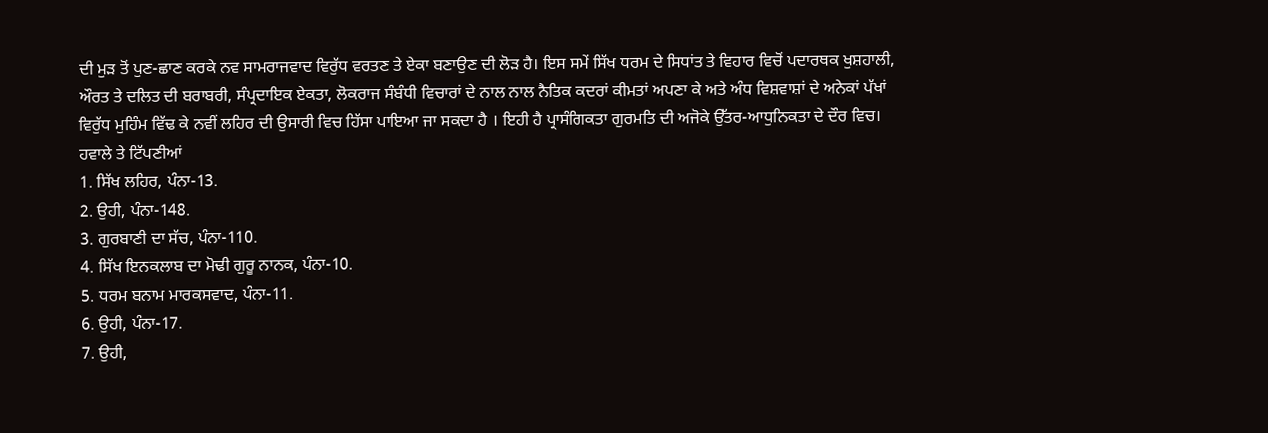ਦੀ ਮੁੜ ਤੋਂ ਪੁਣ-ਛਾਣ ਕਰਕੇ ਨਵ ਸਾਮਰਾਜਵਾਦ ਵਿਰੁੱਧ ਵਰਤਣ ਤੇ ਏਕਾ ਬਣਾਉਣ ਦੀ ਲੋੜ ਹੈ। ਇਸ ਸਮੇਂ ਸਿੱਖ ਧਰਮ ਦੇ ਸਿਧਾਂਤ ਤੇ ਵਿਹਾਰ ਵਿਚੋਂ ਪਦਾਰਥਕ ਖੁਸ਼ਹਾਲੀ, ਔਰਤ ਤੇ ਦਲਿਤ ਦੀ ਬਰਾਬਰੀ, ਸੰਪ੍ਰਦਾਇਕ ਏਕਤਾ, ਲੋਕਰਾਜ ਸੰਬੰਧੀ ਵਿਚਾਰਾਂ ਦੇ ਨਾਲ ਨਾਲ ਨੈਤਿਕ ਕਦਰਾਂ ਕੀਮਤਾਂ ਅਪਣਾ ਕੇ ਅਤੇ ਅੰਧ ਵਿਸ਼ਵਾਸ਼ਾਂ ਦੇ ਅਨੇਕਾਂ ਪੱਖਾਂ ਵਿਰੁੱਧ ਮੁਹਿੰਮ ਵਿੱਢ ਕੇ ਨਵੀਂ ਲਹਿਰ ਦੀ ਉਸਾਰੀ ਵਿਚ ਹਿੱਸਾ ਪਾਇਆ ਜਾ ਸਕਦਾ ਹੈ । ਇਹੀ ਹੈ ਪ੍ਰਾਸੰਗਿਕਤਾ ਗੁਰਮਤਿ ਦੀ ਅਜੋਕੇ ਉੱਤਰ-ਆਧੁਨਿਕਤਾ ਦੇ ਦੌਰ ਵਿਚ।
ਹਵਾਲੇ ਤੇ ਟਿੱਪਣੀਆਂ
1. ਸਿੱਖ ਲਹਿਰ, ਪੰਨਾ-13.
2. ਉਹੀ, ਪੰਨਾ-148.
3. ਗੁਰਬਾਣੀ ਦਾ ਸੱਚ, ਪੰਨਾ-110.
4. ਸਿੱਖ ਇਨਕਲਾਬ ਦਾ ਮੋਢੀ ਗੁਰੂ ਨਾਨਕ, ਪੰਨਾ-10.
5. ਧਰਮ ਬਨਾਮ ਮਾਰਕਸਵਾਦ, ਪੰਨਾ-11.
6. ਉਹੀ, ਪੰਨਾ-17.
7. ਉਹੀ,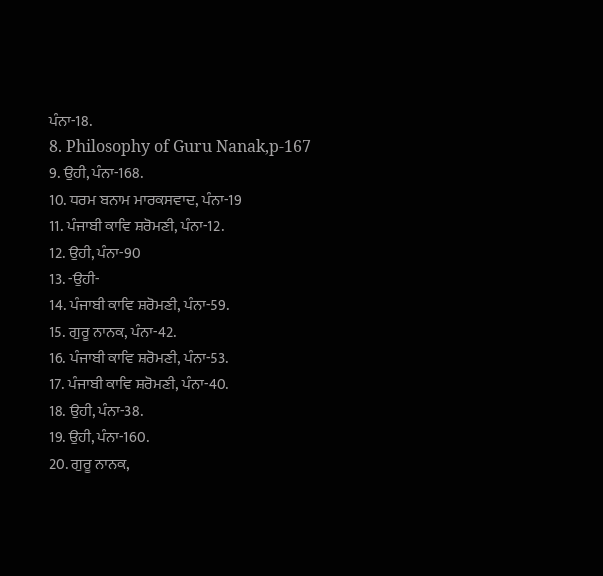ਪੰਨਾ-18.
8. Philosophy of Guru Nanak,p-167
9. ਉਹੀ, ਪੰਨਾ-168.
10. ਧਰਮ ਬਨਾਮ ਮਾਰਕਸਵਾਦ, ਪੰਨਾ-19
11. ਪੰਜਾਬੀ ਕਾਵਿ ਸ਼ਰੋਮਣੀ, ਪੰਨਾ-12.
12. ਉਹੀ, ਪੰਨਾ-90
13. -ਉਹੀ-
14. ਪੰਜਾਬੀ ਕਾਵਿ ਸ਼ਰੋਮਣੀ, ਪੰਨਾ-59.
15. ਗੁਰੂ ਨਾਨਕ, ਪੰਨਾ-42.
16. ਪੰਜਾਬੀ ਕਾਵਿ ਸ਼ਰੋਮਣੀ, ਪੰਨਾ-53.
17. ਪੰਜਾਬੀ ਕਾਵਿ ਸ਼ਰੋਮਣੀ, ਪੰਨਾ-40.
18. ਉਹੀ, ਪੰਨਾ-38.
19. ਉਹੀ, ਪੰਨਾ-160.
20. ਗੁਰੂ ਨਾਨਕ,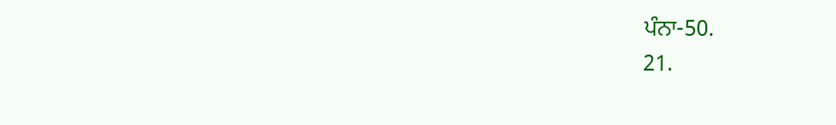ਪੰਨਾ-50.
21.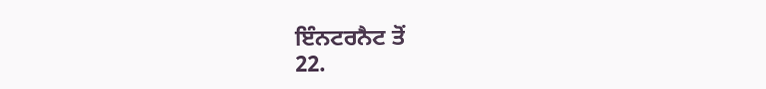ਇੰਨਟਰਨੈਟ ਤੋਂ
22.